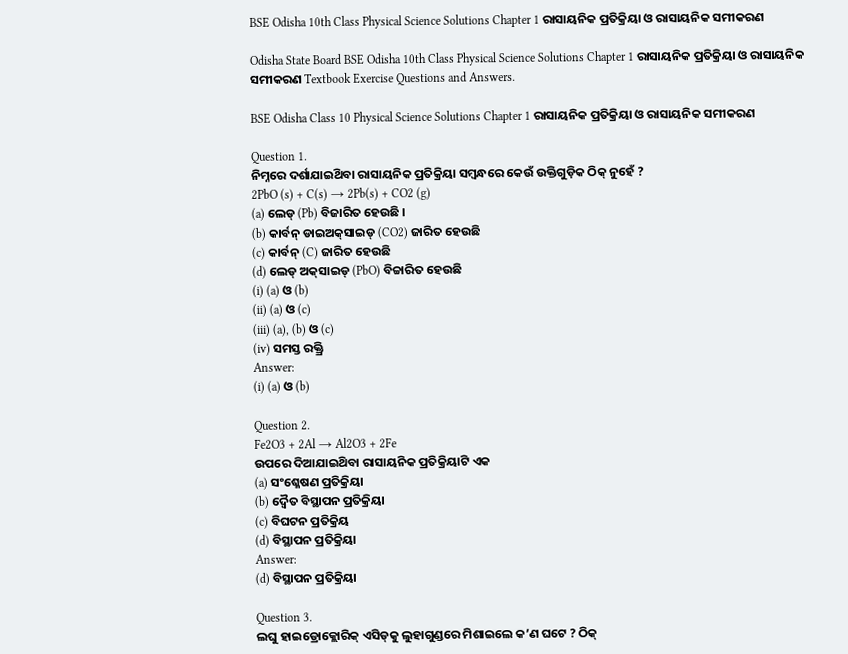BSE Odisha 10th Class Physical Science Solutions Chapter 1 ରାସାୟନିକ ପ୍ରତିକ୍ରିୟା ଓ ରାସାୟନିକ ସମୀକରଣ

Odisha State Board BSE Odisha 10th Class Physical Science Solutions Chapter 1 ରାସାୟନିକ ପ୍ରତିକ୍ରିୟା ଓ ରାସାୟନିକ ସମୀକରଣ Textbook Exercise Questions and Answers.

BSE Odisha Class 10 Physical Science Solutions Chapter 1 ରାସାୟନିକ ପ୍ରତିକ୍ରିୟା ଓ ରାସାୟନିକ ସମୀକରଣ

Question 1.
ନିମ୍ନରେ ଦର୍ଶାଯାଇଥ‌ିବା ରାସାୟନିକ ପ୍ରତିକ୍ରିୟା ସମ୍ବନ୍ଧରେ କେଉଁ ଉକ୍ତିଗୁଡ଼ିକ ଠିକ୍ ନୁହେଁ ?
2PbO (s) + C(s) → 2Pb(s) + CO2 (g)
(a) ଲେଡ୍ (Pb) ବିଜାରିତ ହେଉଛି ।
(b) କାର୍ବନ୍ ଡାଇଅକ୍‌ସାଇଡ୍ (CO2) ଜାରିତ ହେଉଛି
(c) କାର୍ବନ୍ (C) ଜାରିତ ହେଉଛି
(d) ଲେଡ୍ ଅକ୍‌ସାଇଡ୍ (PbO) ବିଚ୍ଚାରିତ ହେଉଛି
(i) (a) ଓ (b)
(ii) (a) ଓ (c)
(iii) (a), (b) ଓ (c)
(iv) ସମସ୍ତ ରକ୍ତ୍ରି
Answer:
(i) (a) ଓ (b)

Question 2.
Fe2O3 + 2Al → Al2O3 + 2Fe
ଉପରେ ଦିଆଯାଇଥ‌ିବା ରାସାୟନିକ ପ୍ରତିକ୍ରିୟାଟି ଏକ
(a) ସଂଶ୍ଳେଷଣ ପ୍ରତିକ୍ରିୟା
(b) ଦ୍ଵୈତ ବିସ୍ଥାପନ ପ୍ରତିକ୍ରିୟା
(c) ବିଘଟନ ପ୍ରତିକ୍ରିୟ
(d) ବିସ୍ଥାପନ ପ୍ରତିକ୍ରିୟା
Answer:
(d) ବିସ୍ଥାପନ ପ୍ରତିକ୍ରିୟା

Question 3.
ଲଘୁ ହାଇଡ୍ରୋକ୍ଲୋରିକ୍ ଏସିଡ୍‌କୁ ଲୁହାଗୁଣ୍ଡରେ ମିଶାଇଲେ କ’ଣ ଘଟେ ? ଠିକ୍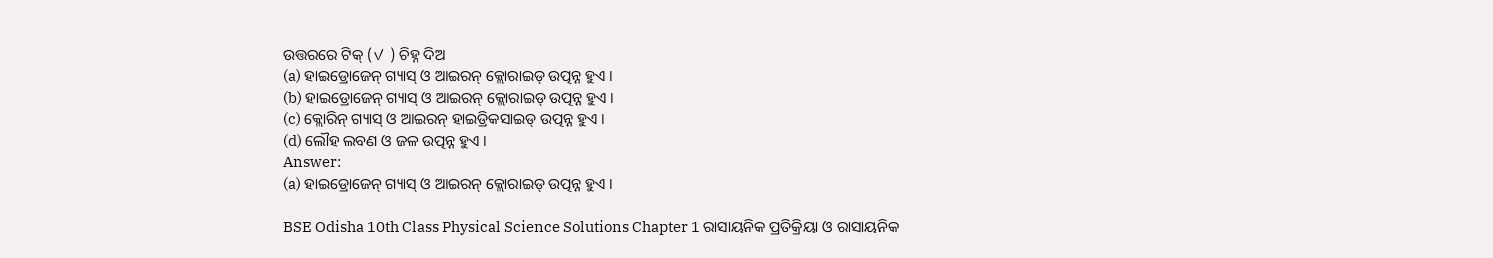ଉତ୍ତରରେ ଟିକ୍ (✓ ) ଚିହ୍ନ ଦିଅ
(a) ହାଇଡ୍ରୋଜେନ୍ ଗ୍ୟାସ୍ ଓ ଆଇରନ୍ କ୍ଲୋରାଇଡ୍ ଉତ୍ପନ୍ନ ହୁଏ ।
(b) ହାଇଡ୍ରୋଜେନ୍ ଗ୍ୟାସ୍ ଓ ଆଇରନ୍ କ୍ଲୋରାଇଡ୍ ଉତ୍ପନ୍ନ ହୁଏ ।
(c) କ୍ଲୋରିନ୍ ଗ୍ୟାସ୍ ଓ ଆଇରନ୍ ହାଇଡ୍ରିକସାଇଡ୍ ଉତ୍ପନ୍ନ ହୁଏ ।
(d) ଲୌହ ଲବଣ ଓ ଜଳ ଉତ୍ପନ୍ନ ହୁଏ ।
Answer:
(a) ହାଇଡ୍ରୋଜେନ୍ ଗ୍ୟାସ୍ ଓ ଆଇରନ୍ କ୍ଲୋରାଇଡ୍ ଉତ୍ପନ୍ନ ହୁଏ ।

BSE Odisha 10th Class Physical Science Solutions Chapter 1 ରାସାୟନିକ ପ୍ରତିକ୍ରିୟା ଓ ରାସାୟନିକ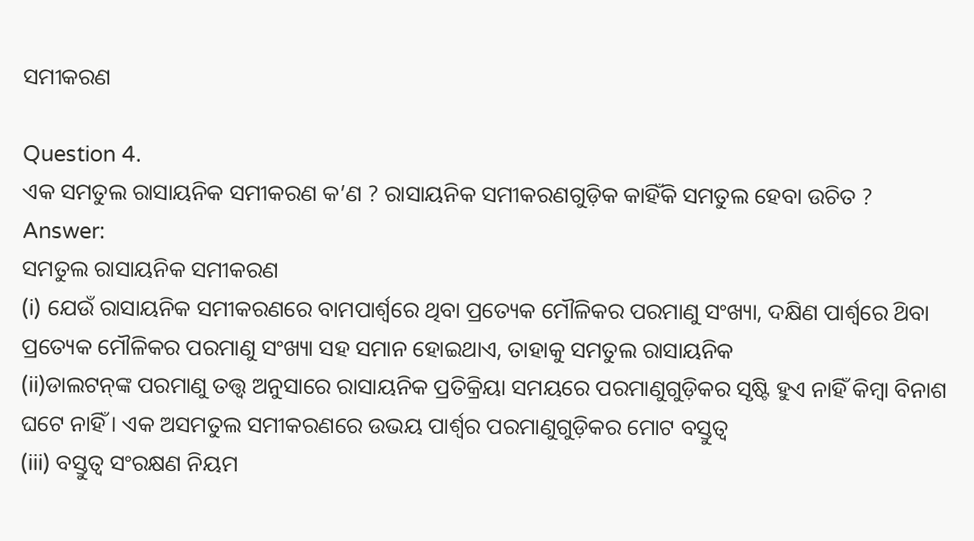ସମୀକରଣ

Question 4.
ଏକ ସମତୁଲ ରାସାୟନିକ ସମୀକରଣ କ’ଣ ? ରାସାୟନିକ ସମୀକରଣଗୁଡ଼ିକ କାହିଁକି ସମତୁଲ ହେବା ଉଚିତ ?
Answer:
ସମତୁଲ ରାସାୟନିକ ସମୀକରଣ
(i) ଯେଉଁ ରାସାୟନିକ ସମୀକରଣରେ ବାମପାର୍ଶ୍ଵରେ ଥିବା ପ୍ରତ୍ୟେକ ମୌଳିକର ପରମାଣୁ ସଂଖ୍ୟା, ଦକ୍ଷିଣ ପାର୍ଶ୍ଵରେ ଥ‌ିବା ପ୍ରତ୍ୟେକ ମୌଳିକର ପରମାଣୁ ସଂଖ୍ୟା ସହ ସମାନ ହୋଇଥାଏ, ତାହାକୁ ସମତୁଲ ରାସାୟନିକ
(ii)ଡାଲଟନ୍‌ଙ୍କ ପରମାଣୁ ତତ୍ତ୍ବ ଅନୁସାରେ ରାସାୟନିକ ପ୍ରତିକ୍ରିୟା ସମୟରେ ପରମାଣୁଗୁଡ଼ିକର ସୃଷ୍ଟି ହୁଏ ନାହିଁ କିମ୍ବା ବିନାଶ ଘଟେ ନାହିଁ । ଏକ ଅସମତୁଲ ସମୀକରଣରେ ଉଭୟ ପାର୍ଶ୍ଵର ପରମାଣୁଗୁଡ଼ିକର ମୋଟ ବସ୍ତୁତ୍ଵ
(iii) ବସ୍ତୁତ୍ୱ ସଂରକ୍ଷଣ ନିୟମ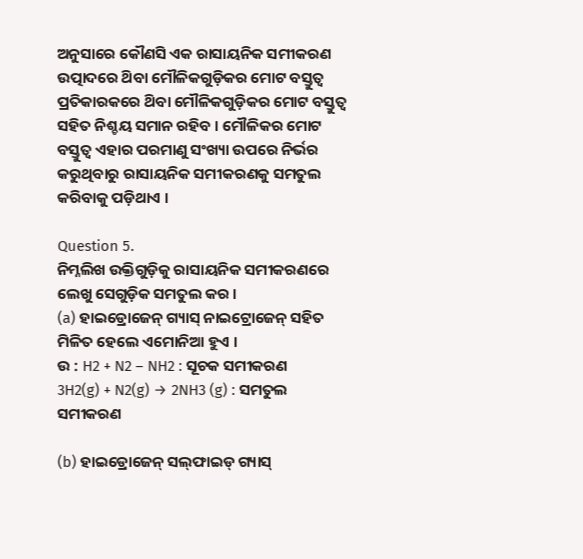ଅନୁସାରେ କୌଣସି ଏକ ରାସାୟନିକ ସମୀକରଣ ଉତ୍ପାଦରେ ଥ‌ିବା ମୌଳିକଗୁଡ଼ିକର ମୋଟ ବସ୍ତୁତ୍ଵ ପ୍ରତିକାରକରେ ଥ‌ିବା ମୌଳିକଗୁଡ଼ିକର ମୋଟ ବସ୍ତୁତ୍ବ ସହିତ ନିଶ୍ଚୟ ସମାନ ରହିବ । ମୌଳିକର ମୋଟ ବସ୍ତୁତ୍ଵ ଏହାର ପରମାଣୁ ସଂଖ୍ୟା ଉପରେ ନିର୍ଭର କରୁଥିବାରୁ ରାସାୟନିକ ସମୀକରଣକୁ ସମତୁଲ କରିବାକୁ ପଡ଼ିଥାଏ ।

Question 5.
ନିମ୍ନଲିଖ ଉକ୍ତିଗୁଡ଼ିକୁ ରାସାୟନିକ ସମୀକରଣରେ ଲେଖୁ ସେଗୁଡ଼ିକ ସମତୁଲ କର ।
(a) ହାଇଡ୍ରୋଜେନ୍ ଗ୍ୟାସ୍ ନାଇଟ୍ରୋଜେନ୍ ସହିତ ମିଳିତ ହେଲେ ଏମୋନିଆ ହୁଏ ।
ଉ : H2 + N2 – NH2 : ସୂଚକ ସମୀକରଣ
3H2(g) + N2(g) → 2NH3 (g) : ସମତୁଲ ସମୀକରଣ

(b) ହାଇଡ୍ରୋଜେନ୍ ସଲ୍‌ଫାଇଡ୍ ଗ୍ୟାସ୍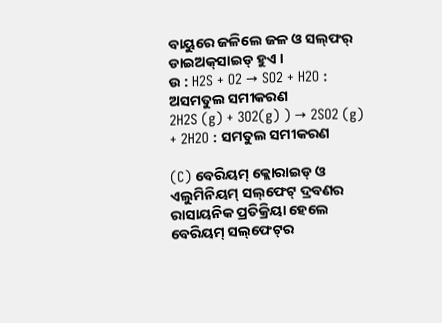ବାୟୁରେ ଜଳିଲେ ଜଳ ଓ ସଲ୍‌ଫର୍ ଡାଇଅକ୍‌ସାଇଡ୍ ହୁଏ ।
ଉ : H2S + O2 → SO2 + H2O : ଅସମତୁଲ ସମୀକରଣ
2H2S (g) + 3O2(g) ) → 2SO2 (g) + 2H2O : ସମତୁଲ ସମୀକରଣ

(C) ବେରିୟମ୍ କ୍ଲୋରାଇଡ୍ ଓ ଏଲୁମିନିୟମ୍ ସଲ୍‌ଫେଟ୍ ଦ୍ରବଣର ରାସାୟନିକ ପ୍ରତିକ୍ରିୟା ହେଲେ ବେରିୟମ୍ ସଲ୍‌ଫେଟ୍‌ର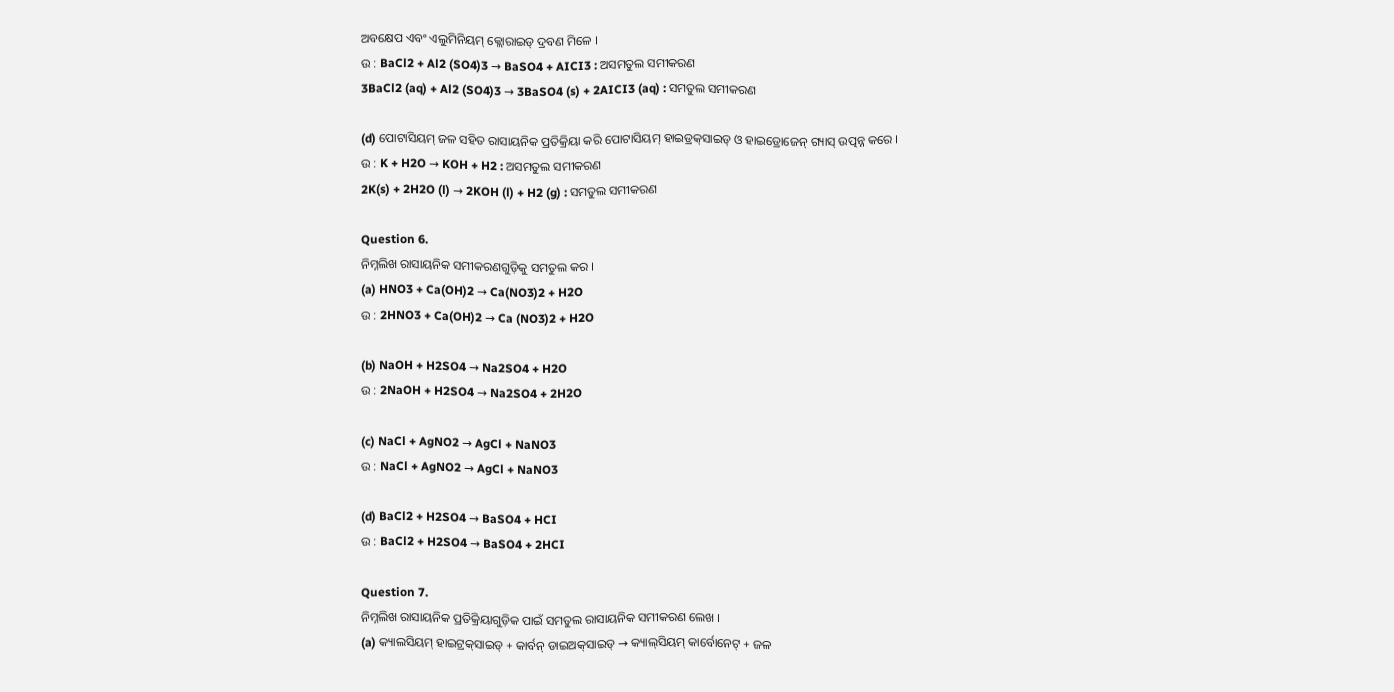ଅବକ୍ଷେପ ଏବଂ ଏଲୁମିନିୟମ୍ କ୍ଲୋରାଇଡ୍ ଦ୍ରବଣ ମିଳେ ।
ଉ : BaCl2 + Al2 (SO4)3 → BaSO4 + AICI3 : ଅସମତୁଲ ସମୀକରଣ
3BaCl2 (aq) + Al2 (SO4)3 → 3BaSO4 (s) + 2AICI3 (aq) : ସମତୁଲ ସମୀକରଣ

(d) ପୋଟାସିୟମ୍ ଜଳ ସହିତ ରାସାୟନିକ ପ୍ରତିକ୍ରିୟା କରି ପୋଟାସିୟମ୍ ହାଇଡ୍ରକ୍‌ସାଇଡ୍ ଓ ହାଇଡ୍ରୋଜେନ୍ ଗ୍ୟାସ୍ ଉତ୍ପନ୍ନ କରେ ।
ଉ : K + H2O → KOH + H2 : ଅସମତୁଲ ସମୀକରଣ
2K(s) + 2H2O (l) → 2KOH (l) + H2 (g) : ସମତୁଲ ସମୀକରଣ

Question 6.
ନିମ୍ନଲିଖ ରାସାୟନିକ ସମୀକରଣଗୁଡ଼ିକୁ ସମତୁଲ କର ।
(a) HNO3 + Ca(OH)2 → Ca(NO3)2 + H2O
ଉ : 2HNO3 + Ca(OH)2 → Ca (NO3)2 + H2O

(b) NaOH + H2SO4 → Na2SO4 + H2O
ଉ : 2NaOH + H2SO4 → Na2SO4 + 2H2O

(c) NaCl + AgNO2 → AgCl + NaNO3
ଉ : NaCl + AgNO2 → AgCl + NaNO3

(d) BaCl2 + H2SO4 → BaSO4 + HCI
ଉ : BaCl2 + H2SO4 → BaSO4 + 2HCI

Question 7.
ନିମ୍ନଲିଖ ରାସାୟନିକ ପ୍ରତିକ୍ରିୟାଗୁଡ଼ିକ ପାଇଁ ସମତୁଲ ରାସାୟନିକ ସମୀକରଣ ଲେଖ ।
(a) କ୍ୟାଲସିୟମ୍ ହାଇଟ୍ରକ୍‌ସାଇଡ୍ + କାର୍ବନ୍ ଡାଇଅକ୍‌ସାଇଡ୍ → କ୍ୟାଲ୍‌ସିୟମ୍ କାର୍ବୋନେଟ୍ + ଜଳ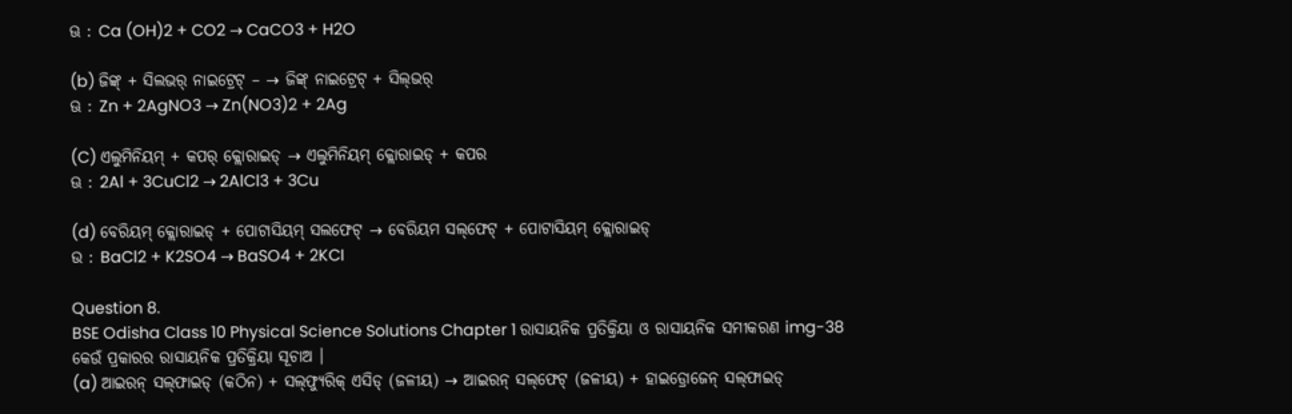ଊ : Ca (OH)2 + CO2 → CaCO3 + H2O

(b) ଜିଙ୍କ୍ + ସିଲଭର୍‌ ନାଇଟ୍ରେଟ୍ – → ଜିଙ୍କ୍ ନାଇଟ୍ରେଟ୍ + ସିଲ୍‌ଭର୍
ଊ : Zn + 2AgNO3 → Zn(NO3)2 + 2Ag

(C) ଏଲୁମିନିୟମ୍ + କପର୍ କ୍ଲୋରାଇଡ୍ → ଏଲୁମିନିୟମ୍ କ୍ଲୋରାଇଡ୍ + କପର
ଊ : 2Al + 3CuCl2 → 2AlCl3 + 3Cu

(d) ବେରିୟମ୍ କ୍ଲୋରାଇଡ୍ + ପୋଟାସିୟମ୍ ସଲଫେଟ୍ → ବେରିୟମ ସଲ୍‌ଫେଟ୍ + ପୋଟାସିୟମ୍ କ୍ଲୋରାଇଡ୍
ଉ : BaCl2 + K2SO4 → BaSO4 + 2KCI

Question 8.
BSE Odisha Class 10 Physical Science Solutions Chapter 1 ରାସାୟନିକ ପ୍ରତିକ୍ରିୟା ଓ ରାସାୟନିକ ସମୀକରଣ img-38
କେଉଁ ପ୍ରକାରର ରାସାୟନିକ ପ୍ରତିକ୍ରିୟା ସୂଚାଅ ।
(a) ଆଇରନ୍‌ ସଲ୍‌ଫାଇଡ୍‌ (କଠିନ) + ସଲ୍‌ଫ୍ୟୁରିକ୍ ଏସିଡ୍ (ଜଳୀୟ) → ଆଇରନ୍ ସଲ୍‌ଫେଟ୍ (ଜଳୀୟ) + ହାଇଡ୍ରୋଜେନ୍ ସଲ୍‌ଫାଇଡ୍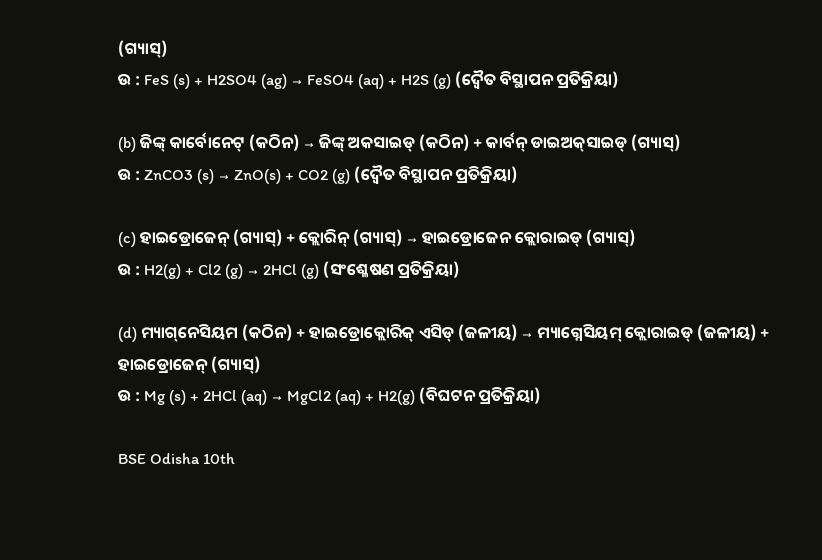(ଗ୍ୟାସ୍)
ଉ : FeS (s) + H2SO4 (ag) → FeSO4 (aq) + H2S (g) (ଦ୍ୱୈତ ବିସ୍ଥାପନ ପ୍ରତିକ୍ରିୟା)

(b) ଜିଙ୍କ୍ କାର୍ବୋନେଟ୍ (କଠିନ) → ଜିଙ୍କ୍ ଅକସାଇଡ୍ (କଠିନ) + କାର୍ବନ୍ ଡାଇଅକ୍‌ସାଇଡ୍ (ଗ୍ୟାସ୍)
ଉ : ZnCO3 (s) → ZnO(s) + CO2 (g) (ଦ୍ୱୈତ ବିସ୍ଥାପନ ପ୍ରତିକ୍ରିୟା)

(c) ହାଇଡ୍ରୋଜେନ୍ (ଗ୍ୟାସ୍) + କ୍ଲୋରିନ୍ (ଗ୍ୟାସ୍) → ହାଇଡ୍ରୋଜେନ କ୍ଲୋରାଇଡ୍ (ଗ୍ୟାସ୍)
ଉ : H2(g) + Cl2 (g) → 2HCl (g) (ସଂଶ୍ଳେଷଣ ପ୍ରତିକ୍ରିୟା)

(d) ମ୍ୟାଗ୍‌ନେସିୟମ (କଠିନ) + ହାଇଡ୍ରୋକ୍ଲୋରିକ୍ ଏସିଡ୍ (ଜଳୀୟ) → ମ୍ୟାଗ୍ନେସିୟମ୍ କ୍ଲୋରାଇଡ୍ (ଜଳୀୟ) + ହାଇଡ୍ରୋଜେନ୍ (ଗ୍ୟାସ୍)
ଉ : Mg (s) + 2HCl (aq) → MgCl2 (aq) + H2(g) (ବିଘଟନ ପ୍ରତିକ୍ରିୟା)

BSE Odisha 10th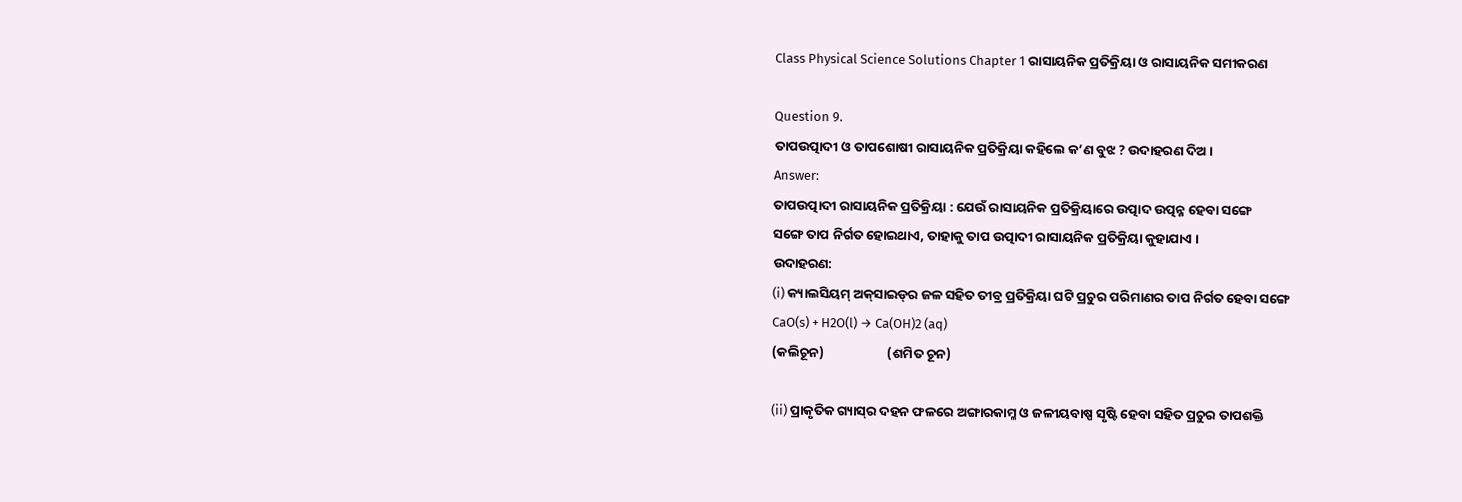Class Physical Science Solutions Chapter 1 ରାସାୟନିକ ପ୍ରତିକ୍ରିୟା ଓ ରାସାୟନିକ ସମୀକରଣ

Question 9.
ତାପଉତ୍ପାଦୀ ଓ ତାପଶୋଷୀ ରାସାୟନିକ ପ୍ରତିକ୍ରିୟା କହିଲେ କ’ଣ ବୁଝ ? ଉଦାହରଣ ଦିଅ ।
Answer:
ତାପଉତ୍ପାଦୀ ରାସାୟନିକ ପ୍ରତିକ୍ରିୟା : ଯେଉଁ ରାସାୟନିକ ପ୍ରତିକ୍ରିୟାରେ ଉତ୍ପାଦ ଉତ୍ପନ୍ନ ହେବା ସଙ୍ଗେ
ସଙ୍ଗେ ତାପ ନିର୍ଗତ ହୋଇଥାଏ, ତାହାକୁ ତାପ ଉତ୍ପାଦୀ ରାସାୟନିକ ପ୍ରତିକ୍ରିୟା କୁହାଯାଏ ।
ଉଦାହରଣ:
(i) କ୍ୟାଲସିୟମ୍ ଅକ୍‌ସାଇଡ୍‌ର ଜଳ ସହିତ ତୀବ୍ର ପ୍ରତିକ୍ରିୟା ଘଟି ପ୍ରଚୁର ପରିମାଣର ତାପ ନିର୍ଗତ ହେବା ସଙ୍ଗେ
CaO(s) + H2O(l) → Ca(OH)2 (aq)
(କଲିଚୂନ)                     (ଶମିତ ଚୂନ)

(ii) ପ୍ରାକୃତିକ ଗ୍ୟାସ୍‌ର ଦହନ ଫଳରେ ଅଙ୍ଗାରକାମ୍ଳ ଓ ଜଳୀୟବାଷ୍ପ ସୃଷ୍ଟି ହେବା ସହିତ ପ୍ରଚୁର ତାପଶକ୍ତି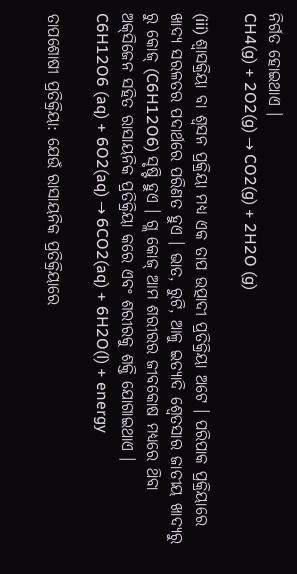ନିର୍ଗତ ହୋଇଥାଏ ।
CH4(g) + 2O2(g) → CO2(g) + 2H2O (g)

(iii) ଶ୍ଵାସକ୍ରିୟା ବା ଶ୍ୱସନ ପ୍ରକ୍ରିୟା ମଧ୍ୟ ଏକ ତାପ ଉତ୍ପାଦୀ ପ୍ରତିକ୍ରିୟା ଅଟେ । ପରିପାକ ପ୍ରକ୍ରିୟାରେ ଖାଦ୍ୟ ସରଳତର ପଦାର୍ଥରେ ପରିଣତ ହୁଏ । ଭାତ, ରୁଟି, ଆଳୁ ଇତ୍ୟାଦି ଶ୍ଵେତସାର ଜାତୀୟ ଖାଦ୍ୟରୁ ରୁ କୋଜ୍ (C6H12O6) ସୃଷ୍ଟି ହୁଏ । ଗ୍ଲ କୋଜ୍ ଆମ ଶରୀରର ଜୀବକୋଷ ମଧ୍ୟରେ ଥ‌ିବା ଅକ୍‌ସିଜେନ ସହିତ ରାସାୟନିକ ପ୍ରତିକ୍ରିୟା କରେ ଏବଂ ଶରୀରକୁ ଶକ୍ତି ଯୋଗାଇଥାଏ ।
C6H12O6 (aq) + 6O2(aq) → 6CO2(aq) + 6H2O(l) + energy

ତାପଶୋଷୀ ପ୍ରତିକ୍ରିୟା: ଯେଉଁ ରାସାୟନିକ ପ୍ରତିକ୍ରିୟାରେ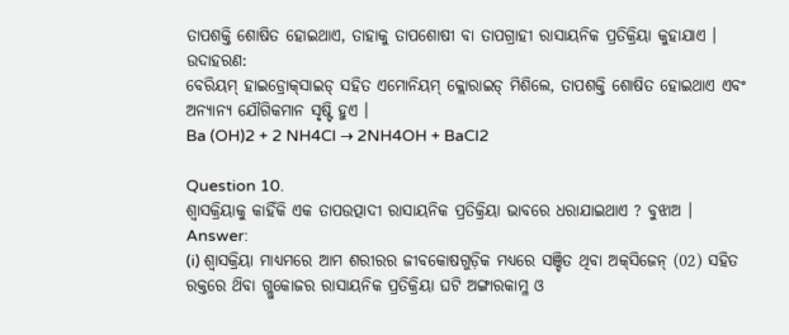ତାପଶକ୍ତି ଶୋଷିତ ହୋଇଥାଏ, ତାହାକୁ ତାପଶୋଷୀ ବା ତାପଗ୍ରାହୀ ରାସାୟନିକ ପ୍ରତିକ୍ରିୟା କୁହାଯାଏ ।
ଉଦାହରଣ:
ବେରିୟମ୍ ହାଇଡ୍ରୋକ୍‌ସାଇଡ୍ ସହିତ ଏମୋନିୟମ୍ କ୍ଲୋରାଇଡ୍ ମିଶିଲେ, ତାପଶକ୍ତି ଶୋଷିତ ହୋଇଥାଏ ଏବଂ ଅନ୍ୟାନ୍ୟ ଯୌଗିକମାନ ସୃଷ୍ଟି ହୁଏ ।
Ba (OH)2 + 2 NH4Cl → 2NH4OH + BaCl2

Question 10.
ଶ୍ଵାସକ୍ରିୟାକୁ କାହିଁକି ଏକ ତାପଉତ୍ପାଦୀ ରାସାୟନିକ ପ୍ରତିକ୍ରିୟା ଭାବରେ ଧରାଯାଇଥାଏ ? ବୁଝାଅ ।
Answer:
(i) ଶ୍ଵାସକ୍ରିୟା ମାଧ୍ୟମରେ ଆମ ଶରୀରର ଜୀବକୋଷଗୁଡ଼ିକ ମଧ୍ୟରେ ସଞ୍ଚିତ ଥିବା ଅକ୍‌ସିଜେନ୍ (02) ସହିତ ରକ୍ତରେ ଥ‌ିବା ଗ୍ଲୁକୋଜର ରାସାୟନିକ ପ୍ରତିକ୍ରିୟା ଘଟି ଅଙ୍ଗାରକାମ୍ଳ ଓ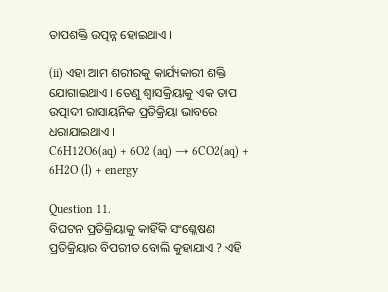ତାପଶକ୍ତି ଉତ୍ପନ୍ନ ହୋଇଥାଏ ।

(ii) ଏହା ଆମ ଶରୀରକୁ କାର୍ଯ୍ୟକାରୀ ଶକ୍ତି ଯୋଗାଇଥାଏ । ତେଣୁ ଶ୍ଵାସକ୍ରିୟାକୁ ଏକ ତାପ ଉତ୍ପାଦୀ ରାସାୟନିକ ପ୍ରତିକ୍ରିୟା ଭାବରେ ଧରାଯାଇଥାଏ ।
C6H12O6(aq) + 6O2 (aq) → 6CO2(aq) + 6H2O (l) + energy

Question 11.
ବିଘଟନ ପ୍ରତିକ୍ରିୟାକୁ କାହିଁକି ସଂଶ୍ଳେଷଣ ପ୍ରତିକ୍ରିୟାର ବିପରୀତ ବୋଲି କୁହାଯାଏ ? ଏହି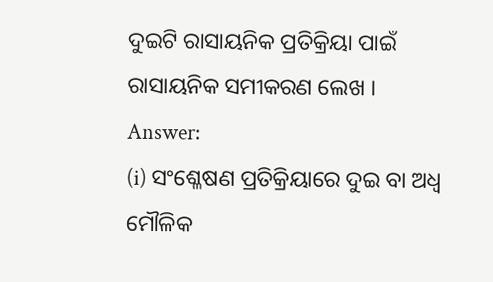ଦୁଇଟି ରାସାୟନିକ ପ୍ରତିକ୍ରିୟା ପାଇଁ ରାସାୟନିକ ସମୀକରଣ ଲେଖ ।
Answer:
(i) ସଂଶ୍ଳେଷଣ ପ୍ରତିକ୍ରିୟାରେ ଦୁଇ ବା ଅଧ୍ଵ ମୌଳିକ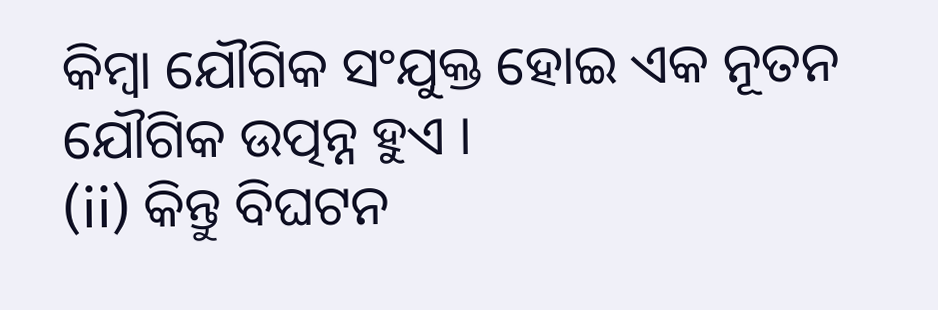କିମ୍ବା ଯୌଗିକ ସଂଯୁକ୍ତ ହୋଇ ଏକ ନୂତନ ଯୌଗିକ ଉତ୍ପନ୍ନ ହୁଏ ।
(ii) କିନ୍ତୁ ବିଘଟନ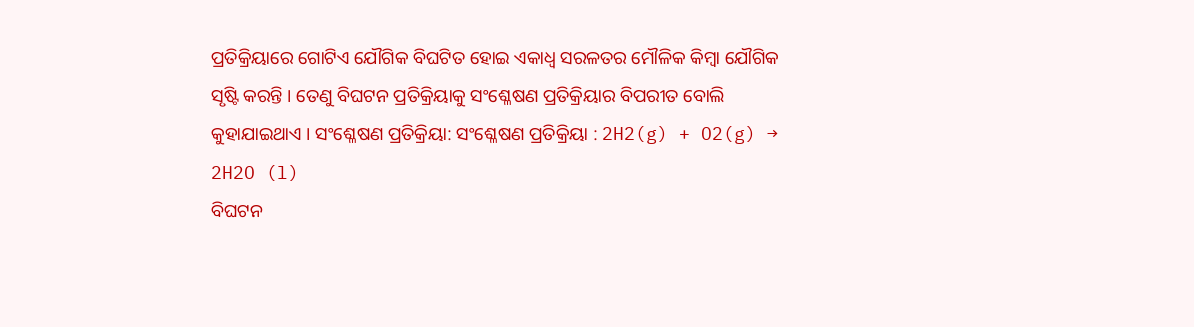ପ୍ରତିକ୍ରିୟାରେ ଗୋଟିଏ ଯୌଗିକ ବିଘଟିତ ହୋଇ ଏକାଧ୍ଵ ସରଳତର ମୌଳିକ କିମ୍ବା ଯୌଗିକ ସୃଷ୍ଟି କରନ୍ତି । ତେଣୁ ବିଘଟନ ପ୍ରତିକ୍ରିୟାକୁ ସଂଶ୍ଳେଷଣ ପ୍ରତିକ୍ରିୟାର ବିପରୀତ ବୋଲି କୁହାଯାଇଥାଏ । ସଂଶ୍ଳେଷଣ ପ୍ରତିକ୍ରିୟା: ସଂଶ୍ଳେଷଣ ପ୍ରତିକ୍ରିୟା : 2H2(g) + O2(g) → 2H2O (l)
ବିଘଟନ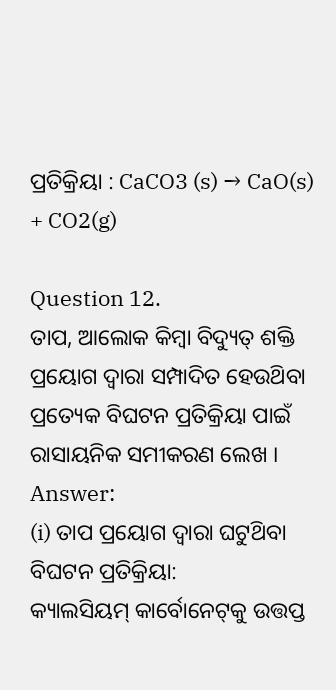ପ୍ରତିକ୍ରିୟା : CaCO3 (s) → CaO(s) + CO2(g)

Question 12.
ତାପ, ଆଲୋକ କିମ୍ବା ବିଦ୍ୟୁତ୍ ଶକ୍ତି ପ୍ରୟୋଗ ଦ୍ବାରା ସମ୍ପାଦିତ ହେଉଥ‌ିବା ପ୍ରତ୍ୟେକ ବିଘଟନ ପ୍ରତିକ୍ରିୟା ପାଇଁ ରାସାୟନିକ ସମୀକରଣ ଲେଖ ।
Answer:
(i) ତାପ ପ୍ରୟୋଗ ଦ୍ଵାରା ଘଟୁଥ‌ିବା ବିଘଟନ ପ୍ରତିକ୍ରିୟା:
କ୍ୟାଲସିୟମ୍ କାର୍ବୋନେଟ୍‌କୁ ଉତ୍ତପ୍ତ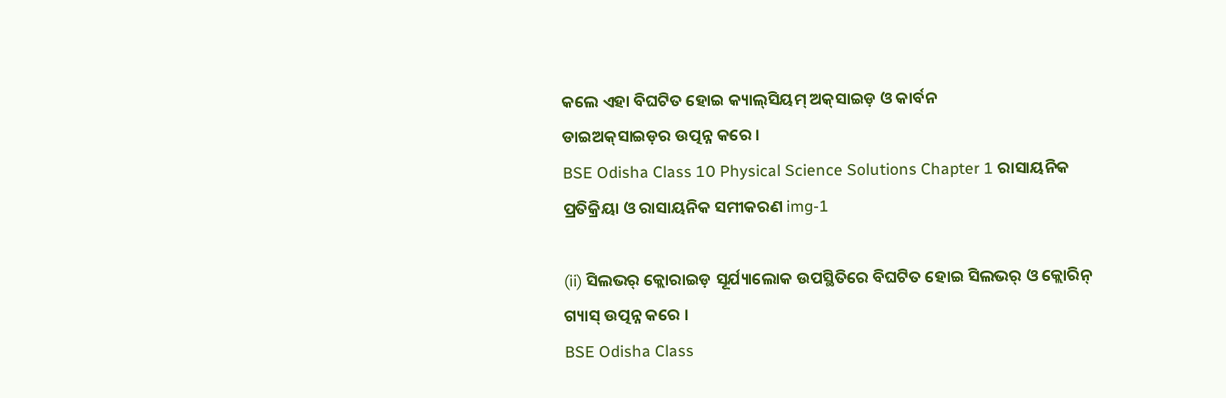କଲେ ଏହା ବିଘଟିତ ହୋଇ କ୍ୟାଲ୍‌ସିୟମ୍ ଅକ୍‌ସାଇଡ଼ ଓ କାର୍ବନ
ଡାଇଅକ୍‌ସାଇଡ଼ର ଉତ୍ପନ୍ନ କରେ ।
BSE Odisha Class 10 Physical Science Solutions Chapter 1 ରାସାୟନିକ ପ୍ରତିକ୍ରିୟା ଓ ରାସାୟନିକ ସମୀକରଣ img-1

(ii) ସିଲଭର୍ କ୍ଲୋରାଇଡ଼ ସୂର୍ଯ୍ୟାଲୋକ ଉପସ୍ଥିତିରେ ବିଘଟିତ ହୋଇ ସିଲଭର୍ ଓ କ୍ଲୋରିନ୍‌ ଗ୍ୟାସ୍‌ ଉତ୍ପନ୍ନ କରେ ।
BSE Odisha Class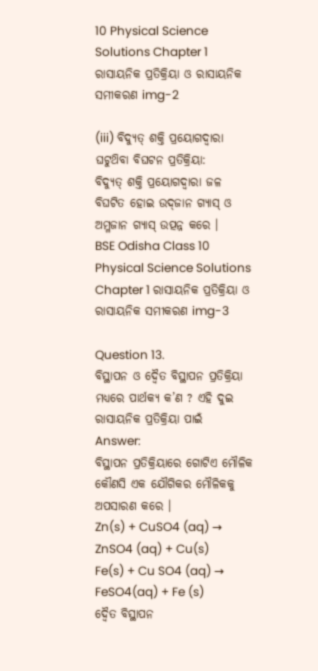10 Physical Science Solutions Chapter 1 ରାସାୟନିକ ପ୍ରତିକ୍ରିୟା ଓ ରାସାୟନିକ ସମୀକରଣ img-2

(iii) ବିଦ୍ୟୁତ୍ ଶକ୍ତି ପ୍ରୟୋଗଦ୍ଵାରା ଘଟୁଥ‌ିବା ବିଘଟନ ପ୍ରତିକ୍ରିୟା:
ବିଦ୍ୟୁତ୍ ଶକ୍ତି ପ୍ରୟୋଗଦ୍ଵାରା ଜଳ ବିଘଟିତ ହୋଇ ଉଦ୍‌ଜାନ ଗ୍ୟାସ୍ ଓ ଅମ୍ଳଜାନ ଗ୍ୟାସ୍ ଉତ୍ପନ୍ନ କରେ ।
BSE Odisha Class 10 Physical Science Solutions Chapter 1 ରାସାୟନିକ ପ୍ରତିକ୍ରିୟା ଓ ରାସାୟନିକ ସମୀକରଣ img-3

Question 13.
ବିସ୍ଥାପନ ଓ ଦ୍ଵୈତ ବିସ୍ଥାପନ ପ୍ରତିକ୍ରିୟା ମଧ୍ୟରେ ପାର୍ଥକ୍ୟ କ’ଣ ? ଏହି ଦୁଇ ରାସାୟନିକ ପ୍ରତିକ୍ରିୟା ପାଇଁ
Answer:
ବିସ୍ଥାପନ ପ୍ରତିକ୍ରିୟାରେ ଗୋଟିଏ ମୌଳିକ କୌଣସି ଏକ ଯୌଗିକର ମୌଳିକକୁ ଅପସାରଣ କରେ ।
Zn(s) + CuSO4 (aq) → ZnSO4 (aq) + Cu(s)
Fe(s) + Cu SO4 (aq) → FeSO4(aq) + Fe (s)
ଦ୍ୱୈତ ବିସ୍ଥାପନ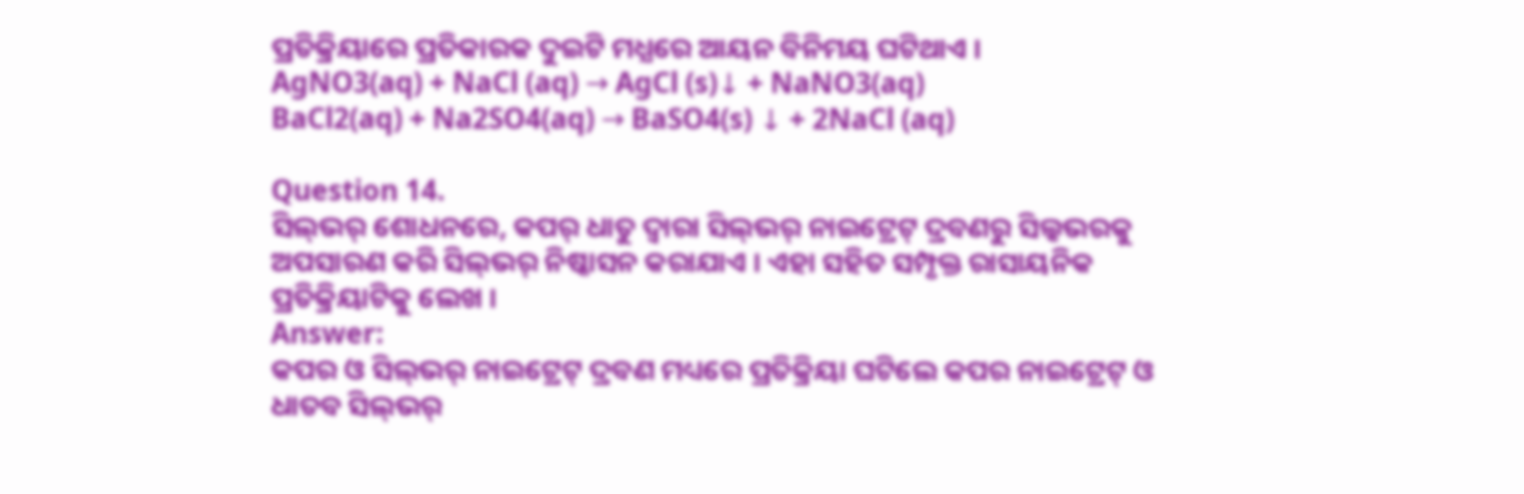ପ୍ରତିକ୍ରିୟାରେ ପ୍ରତିକାରକ ଦୁଇଟି ମଧ୍ଯରେ ଆୟନ ବିନିମୟ ଘଟିଥାଏ ।
AgNO3(aq) + NaCl (aq) → AgCl (s)↓ + NaNO3(aq)
BaCl2(aq) + Na2SO4(aq) → BaSO4(s) ↓ + 2NaCl (aq)

Question 14.
ସିଲ୍‌ଭର୍ ଶୋଧନରେ, କପର୍ ଧାତୁ ଦ୍ବାରା ସିଲ୍‌ଭର୍‌ ନାଇଟ୍ରେଟ୍ ଦ୍ରବଣରୁ ସିଲ୍କଭରକୁ ଅପସାରଣ କରି ସିଲ୍‌ଭର୍ ନିଷ୍କାସନ କରାଯାଏ । ଏହା ସହିତ ସମ୍ପୃକ୍ତ ରାସାୟନିକ ପ୍ରତିକ୍ରିୟାଟିକୁ ଲେଖ ।
Answer:
କପର ଓ ସିଲ୍‌ଭର୍‌ ନାଇଟ୍ରେଟ୍ ଦ୍ରବଣ ମଧ୍ୟରେ ପ୍ରତିକ୍ରିୟା ଘଟିଲେ କପର ନାଇଟ୍ରେଟ୍ ଓ ଧାତବ ସିଲ୍‌ଭର୍‌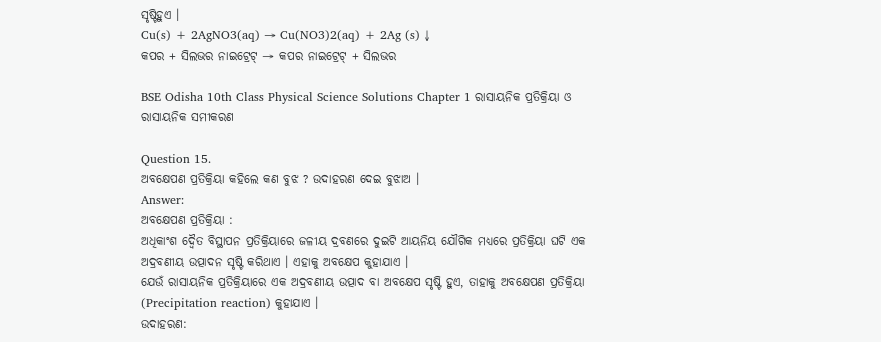ସୃଷ୍ଟିହୁଏ ।
Cu(s) + 2AgNO3(aq) → Cu(NO3)2(aq) + 2Ag (s) ↓
କପର + ସିଲଭର ନାଇଟ୍ରେଟ୍ → କପର ନାଇଟ୍ରେଟ୍ + ସିଲଭର

BSE Odisha 10th Class Physical Science Solutions Chapter 1 ରାସାୟନିକ ପ୍ରତିକ୍ରିୟା ଓ ରାସାୟନିକ ସମୀକରଣ

Question 15.
ଅବକ୍ଷେପଣ ପ୍ରତିକ୍ରିୟା କହିଲେ କଣ ବୁଝ ? ଉଦାହରଣ ଦେଇ ବୁଝାଅ ।
Answer:
ଅବକ୍ଷେପଣ ପ୍ରତିକ୍ରିୟା :
ଅଧିକାଂଶ ଦ୍ଵୈତ ବିସ୍ଥାପନ ପ୍ରତିକ୍ରିୟାରେ ଜଳୀୟ ଦ୍ରବଣରେ ଦୁଇଟି ଆୟନିୟ ଯୌଗିକ ମଧ୍ୟରେ ପ୍ରତିକ୍ରିୟା ଘଟି ଏକ ଅଦ୍ରବଣୀୟ ଉତ୍ପାଦନ ସୃଷ୍ଟି କରିଥାଏ । ଏହାକୁ ଅବକ୍ଷେପ କୁହାଯାଏ ।
ଯେଉଁ ରାସାୟନିକ ପ୍ରତିକ୍ରିୟାରେ ଏକ ଅଦ୍ରବଣୀୟ ଉତ୍ପାଦ ବା ଅବକ୍ଷେପ ସୃଷ୍ଟି ହୁଏ, ତାହାକୁ ଅବକ୍ଷେପଣ ପ୍ରତିକ୍ରିୟା (Precipitation reaction) କୁହାଯାଏ ।
ଉଦାହରଣ: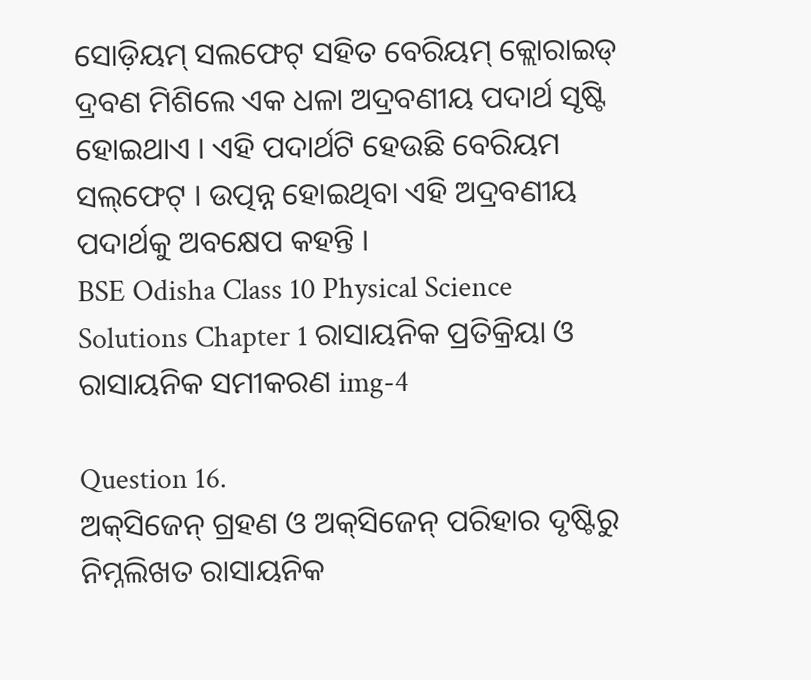ସୋଡ଼ିୟମ୍‌ ସଲଫେଟ୍ ସହିତ ବେରିୟମ୍ କ୍ଲୋରାଇଡ୍ ଦ୍ରବଣ ମିଶିଲେ ଏକ ଧଳା ଅଦ୍ରବଣୀୟ ପଦାର୍ଥ ସୃଷ୍ଟି ହୋଇଥାଏ । ଏହି ପଦାର୍ଥଟି ହେଉଛି ବେରିୟମ ସଲ୍‌ଫେଟ୍ । ଉତ୍ପନ୍ନ ହୋଇଥିବା ଏହି ଅଦ୍ରବଣୀୟ ପଦାର୍ଥକୁ ଅବକ୍ଷେପ କହନ୍ତି ।
BSE Odisha Class 10 Physical Science Solutions Chapter 1 ରାସାୟନିକ ପ୍ରତିକ୍ରିୟା ଓ ରାସାୟନିକ ସମୀକରଣ img-4

Question 16.
ଅକ୍‌ସିଜେନ୍ ଗ୍ରହଣ ଓ ଅକ୍‌ସିଜେନ୍‌ ପରିହାର ଦୃଷ୍ଟିରୁ ନିମ୍ନଲିଖତ ରାସାୟନିକ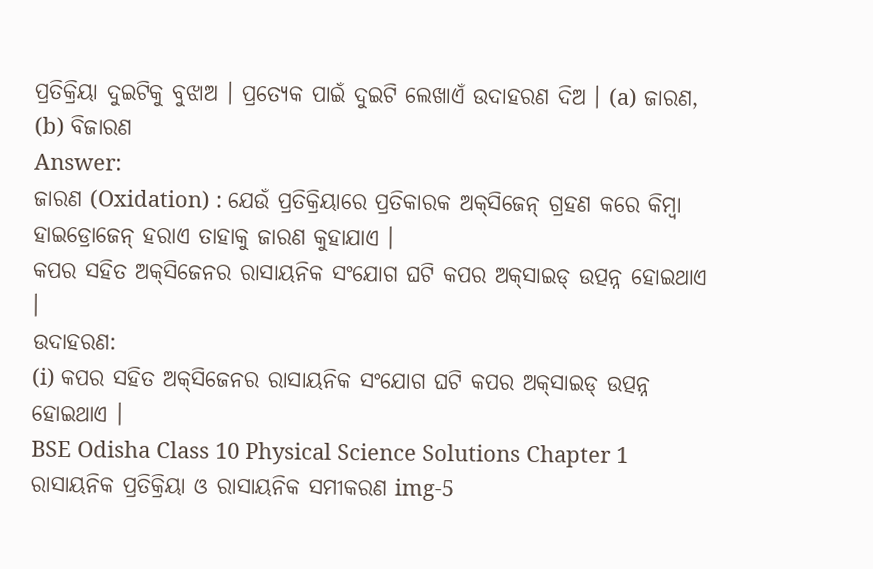ପ୍ରତିକ୍ରିୟା ଦୁଇଟିକୁ ବୁଝାଅ । ପ୍ରତ୍ୟେକ ପାଇଁ ଦୁଇଟି ଲେଖାଏଁ ଉଦାହରଣ ଦିଅ । (a) ଜାରଣ, (b) ବିଜାରଣ
Answer:
ଜାରଣ (Oxidation) : ଯେଉଁ ପ୍ରତିକ୍ରିୟାରେ ପ୍ରତିକାରକ ଅକ୍‌ସିଜେନ୍ ଗ୍ରହଣ କରେ କିମ୍ବା ହାଇଡ୍ରୋଜେନ୍ ହରାଏ ତାହାକୁ ଜାରଣ କୁହାଯାଏ ।
କପର ସହିତ ଅକ୍‌ସିଜେନର ରାସାୟନିକ ସଂଯୋଗ ଘଟି କପର ଅକ୍‌ସାଇଡ୍ ଉତ୍ପନ୍ନ ହୋଇଥାଏ ।
ଉଦାହରଣ:
(i) କପର ସହିତ ଅକ୍‌ସିଜେନର ରାସାୟନିକ ସଂଯୋଗ ଘଟି କପର ଅକ୍‌ସାଇଡ୍ ଉତ୍ପନ୍ନ ହୋଇଥାଏ ।
BSE Odisha Class 10 Physical Science Solutions Chapter 1 ରାସାୟନିକ ପ୍ରତିକ୍ରିୟା ଓ ରାସାୟନିକ ସମୀକରଣ img-5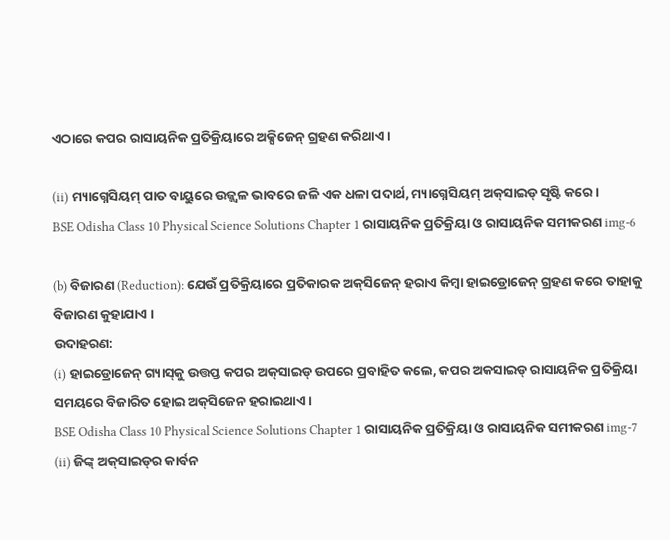ଏଠାରେ କପର ରାସାୟନିକ ପ୍ରତିକ୍ରିୟାରେ ଅକ୍ସିଜେନ୍ ଗ୍ରହଣ କରିଥାଏ ।

(ii) ମ୍ୟାଗ୍ନେସିୟମ୍ ପାତ ବାୟୁରେ ଉଜ୍ଜ୍ଵଳ ଭାବରେ ଜଳି ଏକ ଧଳା ପଦାର୍ଥ, ମ୍ୟାଗ୍ନେସିୟମ୍ ଅକ୍‌ସାଇଡ୍ ସୃଷ୍ଟି କରେ ।
BSE Odisha Class 10 Physical Science Solutions Chapter 1 ରାସାୟନିକ ପ୍ରତିକ୍ରିୟା ଓ ରାସାୟନିକ ସମୀକରଣ img-6

(b) ବିଜାରଣ (Reduction): ଯେଉଁ ପ୍ରତିକ୍ରିୟାରେ ପ୍ରତିକାରକ ଅକ୍‌ସିଜେନ୍ ହରାଏ କିମ୍ବା ହାଇଡ୍ରୋଜେନ୍ ଗ୍ରହଣ କରେ ତାହାକୁ ବିଜାରଣ କୁହାଯାଏ ।
ଉଦାହରଣ:
(i) ହାଇଡ୍ରୋଜେନ୍ ଗ୍ୟାସ୍‌କୁ ଉତ୍ତପ୍ତ କପର ଅକ୍‌ସାଇଡ୍ ଉପରେ ପ୍ରବାହିତ କଲେ, କପର ଅକସାଇଡ୍ ରାସାୟନିକ ପ୍ରତିକ୍ରିୟା ସମୟରେ ବିଜାରିତ ହୋଇ ଅକ୍‌ସିଜେନ ହରାଇଥାଏ ।
BSE Odisha Class 10 Physical Science Solutions Chapter 1 ରାସାୟନିକ ପ୍ରତିକ୍ରିୟା ଓ ରାସାୟନିକ ସମୀକରଣ img-7
(ii) ଜିଙ୍କ୍ ଅକ୍‌ସାଇଡ୍‌ର କାର୍ବନ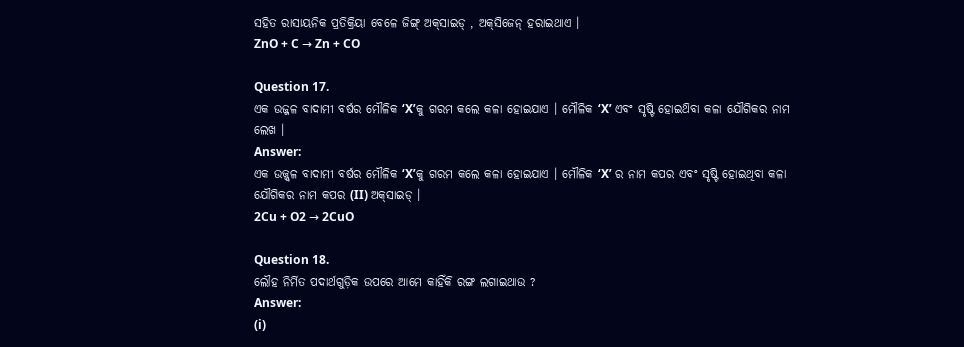ସହିତ ରାସାୟନିକ ପ୍ରତିକ୍ରିୟା ବେଳେ ଜିଙ୍ଗ୍ ଅକ୍‌ସାଇଡ୍ , ଅକ୍‌ସିଜେନ୍ ହରାଇଥାଏ ।
ZnO + C → Zn + CO

Question 17.
ଏକ ଉଜ୍ଜଳ ବାଦାମୀ ବର୍ଷର ମୌଳିକ ‘X’କୁ ଗରମ କଲେ କଳା ହୋଇଯାଏ । ମୌଳିକ ‘X’ ଏବଂ ସୃଷ୍ଟି ହୋଇଥ‌ିବା କଳା ଯୌଗିକର ନାମ ଲେଖ ।
Answer:
ଏକ ଉଜ୍ଜ୍ବଳ ବାଦାମୀ ବର୍ଷର ମୌଳିକ ‘X’କୁ ଗରମ କଲେ କଳା ହୋଇଯାଏ । ମୌଳିକ ‘X’ ର ନାମ କପର ଏବଂ ସୃଷ୍ଟି ହୋଇଥିବା କଳା ଯୌଗିକର ନାମ କପର (II) ଅକ୍‌ସାଇଡ୍ ।
2Cu + O2 → 2CuO

Question 18.
ଲୌହ ନିର୍ମିତ ପଦାର୍ଥଗୁଡ଼ିକ ଉପରେ ଆମେ କାହିଁକି ରଙ୍ଗ ଲଗାଇଥାଉ ?
Answer:
(i)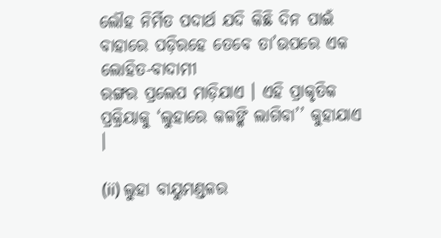ଲୌହ ନିର୍ମିତ ପଦାର୍ଥ ଯଦି କିଛି ଦିନ ପାଇଁ ବାହାରେ ପଡ଼ିରହେ ତେବେ ତା’ଉପରେ ଏକ ଲୋହିତ-ବାଦାମୀ
ରଙ୍ଗର ପ୍ରଲେପ ମାଡ଼ିଯାଏ । ଏହି ପ୍ରାକୃତିକ ପ୍ରକ୍ରିୟାକୁ ‘ଲୁହାରେ କଳଙ୍କି ଲାଗିବା’’ କୁହାଯାଏ ।

(ii) ଲୁହା ବାୟୁମଣ୍ଡଳର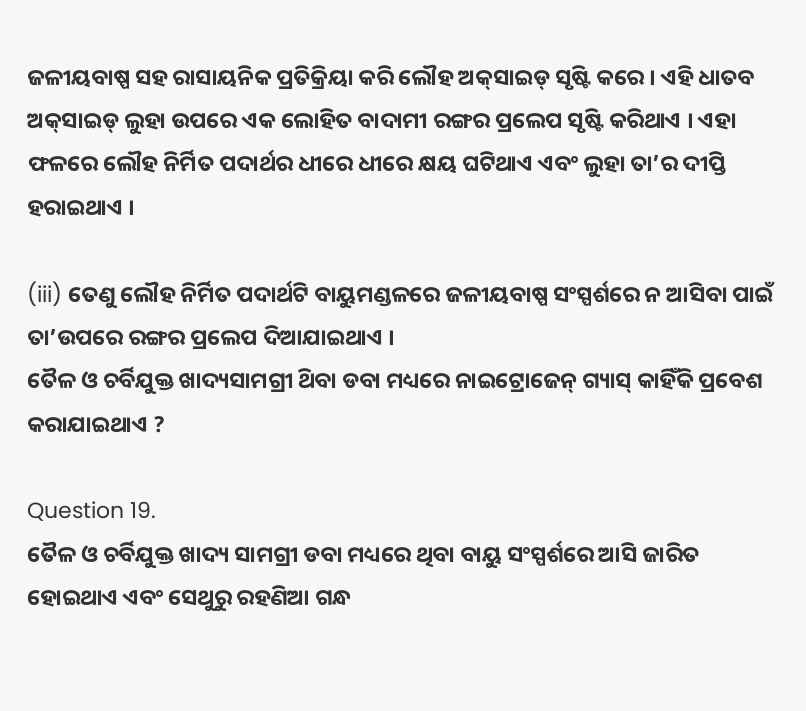ଜଳୀୟବାଷ୍ପ ସହ ରାସାୟନିକ ପ୍ରତିକ୍ରିୟା କରି ଲୌହ ଅକ୍‌ସାଇଡ୍ ସୃଷ୍ଟି କରେ । ଏହି ଧାତବ ଅକ୍‌ସାଇଡ୍ ଲୁହା ଉପରେ ଏକ ଲୋହିତ ବାଦାମୀ ରଙ୍ଗର ପ୍ରଲେପ ସୃଷ୍ଟି କରିଥାଏ । ଏହା ଫଳରେ ଲୌହ ନିର୍ମିତ ପଦାର୍ଥର ଧୀରେ ଧୀରେ କ୍ଷୟ ଘଟିଥାଏ ଏବଂ ଲୁହା ତା’ର ଦୀପ୍ତି ହରାଇଥାଏ ।

(iii) ତେଣୁ ଲୌହ ନିର୍ମିତ ପଦାର୍ଥଟି ବାୟୁମଣ୍ଡଳରେ ଜଳୀୟବାଷ୍ପ ସଂସ୍ପର୍ଶରେ ନ ଆସିବା ପାଇଁ ତା’ଉପରେ ରଙ୍ଗର ପ୍ରଲେପ ଦିଆଯାଇଥାଏ ।
ତୈଳ ଓ ଚର୍ବିଯୁକ୍ତ ଖାଦ୍ୟସାମଗ୍ରୀ ଥ‌ିବା ଡବା ମଧ୍ୟରେ ନାଇଟ୍ରୋଜେନ୍ ଗ୍ୟାସ୍ କାହିଁକି ପ୍ରବେଶ କରାଯାଇଥାଏ ?

Question 19.
ତୈଳ ଓ ଚର୍ବିଯୁକ୍ତ ଖାଦ୍ୟ ସାମଗ୍ରୀ ଡବା ମଧ୍ୟରେ ଥିବା ବାୟୁ ସଂସ୍ପର୍ଶରେ ଆସି ଜାରିତ ହୋଇଥାଏ ଏବଂ ସେଥୁରୁ ରହଣିଆ ଗନ୍ଧ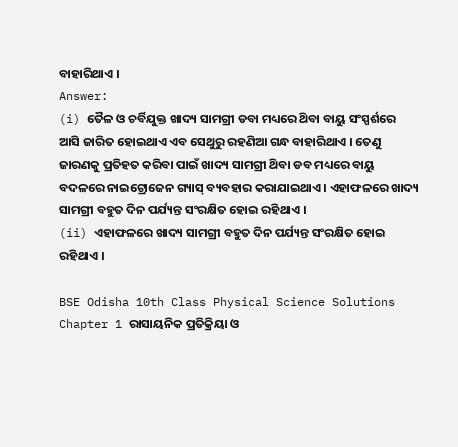ବାହାରିଥାଏ ।
Answer:
(i) ତୈଳ ଓ ଚର୍ବିଯୁକ୍ତ ଖାଦ୍ୟ ସାମଗ୍ରୀ ଡବା ମଧ୍ୟରେ ଥ‌ିବା ବାୟୁ ସଂସ୍ପର୍ଶରେ ଆସି ଜାରିତ ହୋଇଥାଏ ଏବ ସେଥୁରୁ ରହଣିଆ ଗନ୍ଧ ବାହାରିଥାଏ । ତେଣୁ ଜାରଣକୁ ପ୍ରତିହତ କରିବା ପାଇଁ ଖାଦ୍ୟ ସାମଗ୍ରୀ ଥ‌ିବା ଡବ ମଧ୍ୟରେ ବାୟୁ ବଦଳରେ ନାଇଟ୍ରୋଜେନ ଗ୍ୟାସ୍ ବ୍ୟବହାର କରାଯାଇଥାଏ । ଏହାଫଳରେ ଖାଦ୍ୟ ସାମଗ୍ରୀ ବହୁତ ଦିନ ପର୍ଯ୍ୟନ୍ତ ସଂରକ୍ଷିତ ହୋଇ ରହିଥାଏ ।
(ii) ଏହାଫଳରେ ଖାଦ୍ୟ ସାମଗ୍ରୀ ବହୁତ ଦିନ ପର୍ଯ୍ୟନ୍ତ ସଂରକ୍ଷିତ ହୋଇ ରହିଥାଏ ।

BSE Odisha 10th Class Physical Science Solutions Chapter 1 ରାସାୟନିକ ପ୍ରତିକ୍ରିୟା ଓ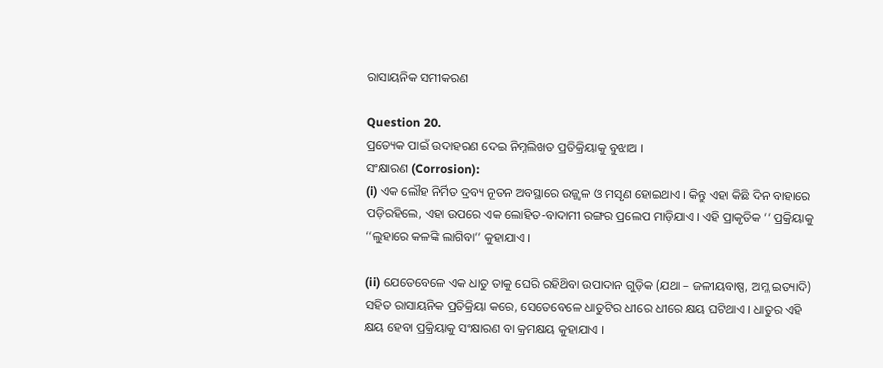ରାସାୟନିକ ସମୀକରଣ

Question 20.
ପ୍ରତ୍ୟେକ ପାଇଁ ଉଦାହରଣ ଦେଇ ନିମ୍ନଲିଖତ ପ୍ରତିକ୍ରିୟାକୁ ବୁଝାଅ ।
ସଂକ୍ଷାରଣ (Corrosion):
(i) ଏକ ଲୌହ ନିର୍ମିତ ଦ୍ରବ୍ୟ ନୂତନ ଅବସ୍ଥାରେ ଉଜ୍ଜ୍ଵଳ ଓ ମସୃଣ ହୋଇଥାଏ । କିନ୍ତୁ ଏହା କିଛି ଦିନ ବାହାରେ ପଡ଼ିରହିଲେ, ଏହା ଉପରେ ଏକ ଲୋହିତ-ବାଦାମୀ ରଙ୍ଗର ପ୍ରଲେପ ମାଡ଼ିଯାଏ । ଏହି ପ୍ରାକୃତିକ ‘‘ ପ୍ରକ୍ରିୟାକୁ ‘‘ଲୁହାରେ କଳଙ୍କି ଲାଗିବା’’ କୁହାଯାଏ ।

(ii) ଯେତେବେଳେ ଏକ ଧାତୁ ତାକୁ ଘେରି ରହିଥ‌ିବା ଉପାଦାନ ଗୁଡ଼ିକ (ଯଥା – ଜଳୀୟବାଷ୍ପ, ଅମ୍ଳ ଇତ୍ୟାଦି) ସହିତ ରାସାୟନିକ ପ୍ରତିକ୍ରିୟା କରେ, ସେତେବେଳେ ଧାତୁଟିର ଧୀରେ ଧୀରେ କ୍ଷୟ ଘଟିଥାଏ । ଧାତୁର ଏହି କ୍ଷୟ ହେବା ପ୍ରକ୍ରିୟାକୁ ସଂକ୍ଷାରଣ ବା କ୍ରମକ୍ଷୟ କୁହାଯାଏ ।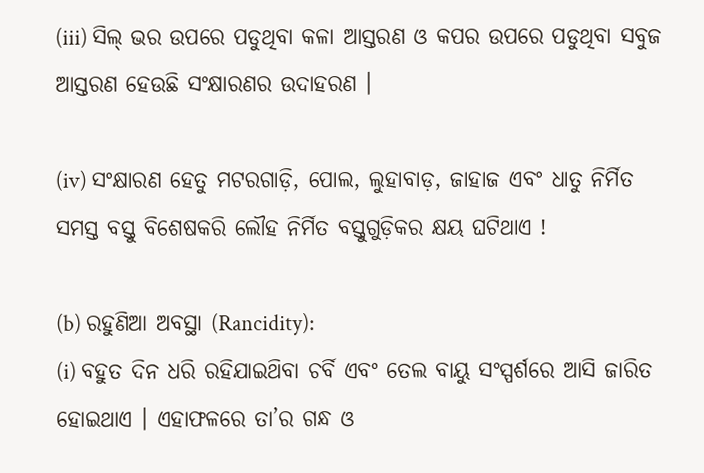(iii) ସିଲ୍‌ ଭର ଉପରେ ପଡୁଥିବା କଳା ଆସ୍ତରଣ ଓ କପର ଉପରେ ପଡୁଥିବା ସବୁଜ ଆସ୍ତରଣ ହେଉଛି ସଂକ୍ଷାରଣର ଉଦାହରଣ ।

(iv) ସଂକ୍ଷାରଣ ହେତୁ ମଟରଗାଡ଼ି, ପୋଲ, ଲୁହାବାଡ଼, ଜାହାଜ ଏବଂ ଧାତୁ ନିର୍ମିତ ସମସ୍ତ ବସ୍ତୁ ବିଶେଷକରି ଲୌହ ନିର୍ମିତ ବସ୍ତୁଗୁଡ଼ିକର କ୍ଷୟ ଘଟିଥାଏ !

(b) ରହୁଣିଆ ଅବସ୍ଥା (Rancidity):
(i) ବହୁତ ଦିନ ଧରି ରହିଯାଇଥ‌ିବା ଚର୍ବି ଏବଂ ତେଲ ବାୟୁ ସଂସ୍ପର୍ଶରେ ଆସି ଜାରିତ ହୋଇଥାଏ । ଏହାଫଳରେ ତା’ର ଗନ୍ଧ ଓ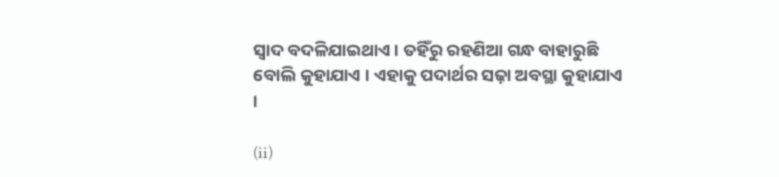ସ୍ବାଦ ବଦଳିଯାଇଥାଏ । ତହିଁରୁ ରହଣିଆ ଗନ୍ଧ ବାହାରୁଛି ବୋଲି କୁହାଯାଏ । ଏହାକୁ ପଦାର୍ଥର ସଢ଼ା ଅବସ୍ଥା କୁହାଯାଏ ।

(ii)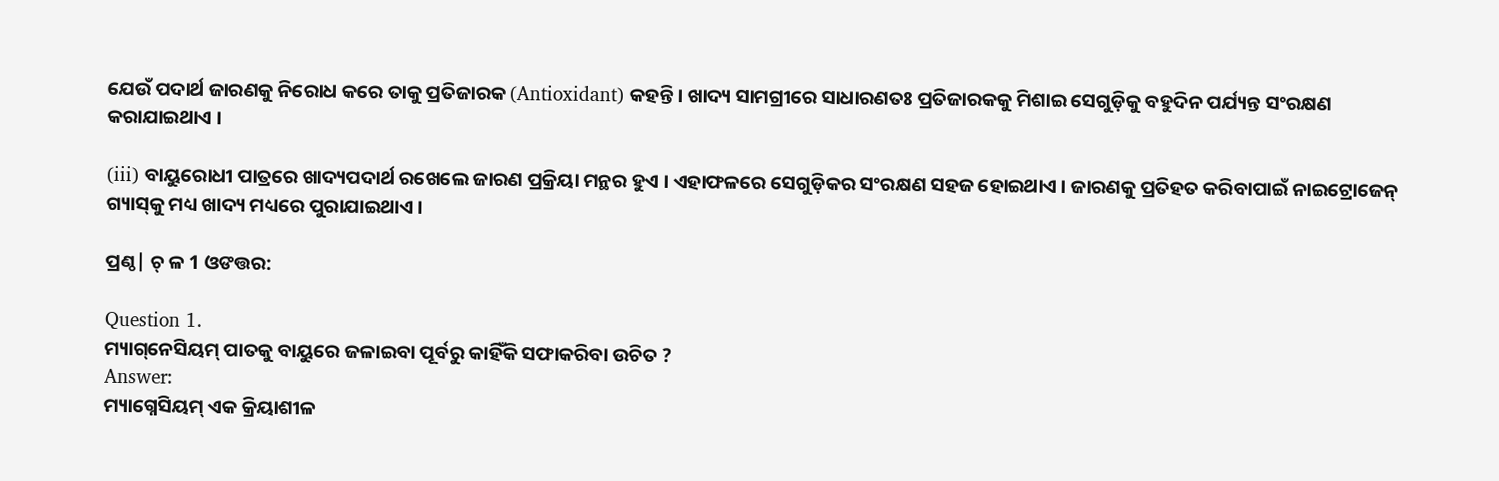ଯେଉଁ ପଦାର୍ଥ ଜାରଣକୁ ନିରୋଧ କରେ ତାକୁ ପ୍ରତିଜାରକ (Antioxidant) କହନ୍ତି । ଖାଦ୍ୟ ସାମଗ୍ରୀରେ ସାଧାରଣତଃ ପ୍ରତିଜାରକକୁ ମିଶାଇ ସେଗୁଡ଼ିକୁ ବହୁଦିନ ପର୍ଯ୍ୟନ୍ତ ସଂରକ୍ଷଣ କରାଯାଇଥାଏ ।

(iii) ବାୟୁରୋଧୀ ପାତ୍ରରେ ଖାଦ୍ୟପଦାର୍ଥ ରଖେଲେ ଜାରଣ ପ୍ରକ୍ରିୟା ମନ୍ଥର ହୁଏ । ଏହାଫଳରେ ସେଗୁଡ଼ିକର ସଂରକ୍ଷଣ ସହଜ ହୋଇଥାଏ । ଜାରଣକୁ ପ୍ରତିହତ କରିବାପାଇଁ ନାଇଟ୍ରୋଜେନ୍ ଗ୍ୟାସ୍‌କୁ ମଧ୍ୟ ଖାଦ୍ୟ ମଧ୍ୟରେ ପୁରାଯାଇଥାଏ ।

ପ୍ରଣ୍ଠ| ଚ୍ ଳ 1 ଓଙତ୍ତର:

Question 1.
ମ୍ୟାଗ୍‌ନେସିୟମ୍ ପାତକୁ ବାୟୁରେ ଜଳାଇବା ପୂର୍ବରୁ କାହିଁକି ସଫାକରିବା ଉଚିତ ?
Answer:
ମ୍ୟାଗ୍ନେସିୟମ୍ ଏକ କ୍ରିୟାଶୀଳ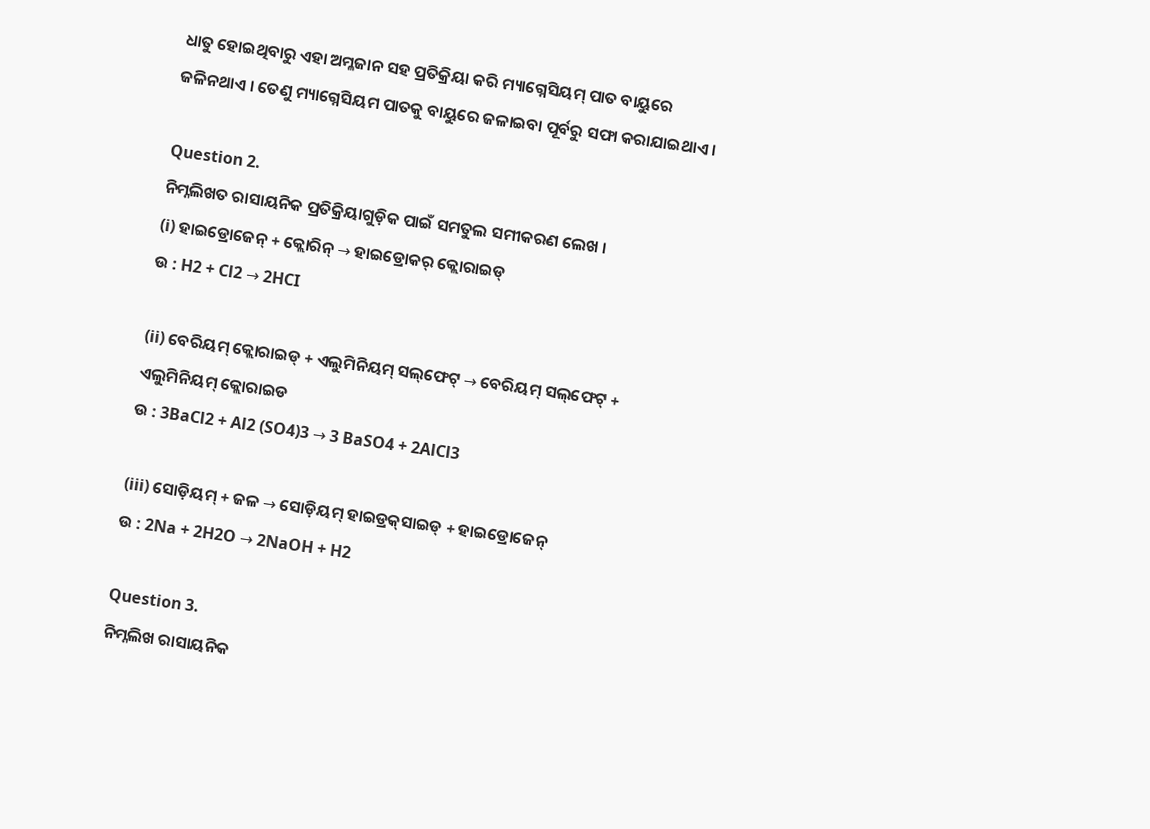ଧାତୁ ହୋଇଥିବାରୁ ଏହା ଅମ୍ଳଜାନ ସହ ପ୍ରତିକ୍ରିୟା କରି ମ୍ୟାଗ୍ନେସିୟମ୍ ପାତ ବାୟୁରେ ଜଳିନଥାଏ । ତେଣୁ ମ୍ୟାଗ୍ନେସିୟମ ପାତକୁ ବାୟୁରେ ଜଳାଇବା ପୂର୍ବରୁ ସଫା କରାଯାଇଥାଏ ।

Question 2.
ନିମ୍ନଲିଖତ ରାସାୟନିକ ପ୍ରତିକ୍ରିୟାଗୁଡ଼ିକ ପାଇଁ ସମତୁଲ ସମୀକରଣ ଲେଖ ।
(i) ହାଇଡ୍ରୋଜେନ୍ + କ୍ଲୋରିନ୍ → ହାଇଡ୍ରୋକର୍ କ୍ଲୋରାଇଡ୍‌
ଉ : H2 + Cl2 → 2HCI

(ii) ବେରିୟମ୍ କ୍ଲୋରାଇଡ୍ + ଏଲୁମିନିୟମ୍ ସଲ୍‌ଫେଟ୍ → ବେରିୟମ୍ ସଲ୍‌ଫେଟ୍ + ଏଲୁମିନିୟମ୍ କ୍ଲୋରାଇଡ
ଉ : 3BaCl2 + Al2 (SO4)3 → 3 BaSO4 + 2AlCl3

(iii) ସୋଡ଼ିୟମ୍‌ + ଜଳ → ସୋଡ଼ିୟମ୍‌ ହାଇଡ୍ରକ୍‌ସାଇଡ୍ + ହାଇଡ୍ରୋଜେନ୍
ଉ : 2Na + 2H2O → 2NaOH + H2

Question 3.
ନିମ୍ନଲିଖ ରାସାୟନିକ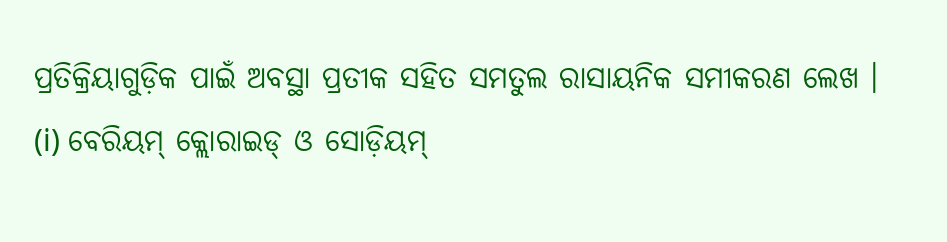ପ୍ରତିକ୍ରିୟାଗୁଡ଼ିକ ପାଇଁ ଅବସ୍ଥା ପ୍ରତୀକ ସହିତ ସମତୁଲ ରାସାୟନିକ ସମୀକରଣ ଲେଖ ।
(i) ବେରିୟମ୍ କ୍ଲୋରାଇଡ୍ ଓ ସୋଡ଼ିୟମ୍‌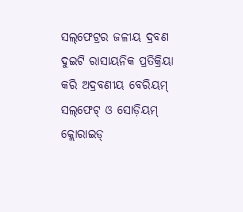ସଲ୍‌ଫେଟ୍ରର ଜଳୀୟ ଦ୍ରବଣ ଦୁଇଟି ରାସାୟନିକ ପ୍ରତିକ୍ରିୟା କରି ଅଦ୍ରବଣୀୟ ବେରିୟମ୍ ସଲ୍‌ଫେଟ୍ ଓ ସୋଡ଼ିୟମ୍ କ୍ଲୋରାଇଡ୍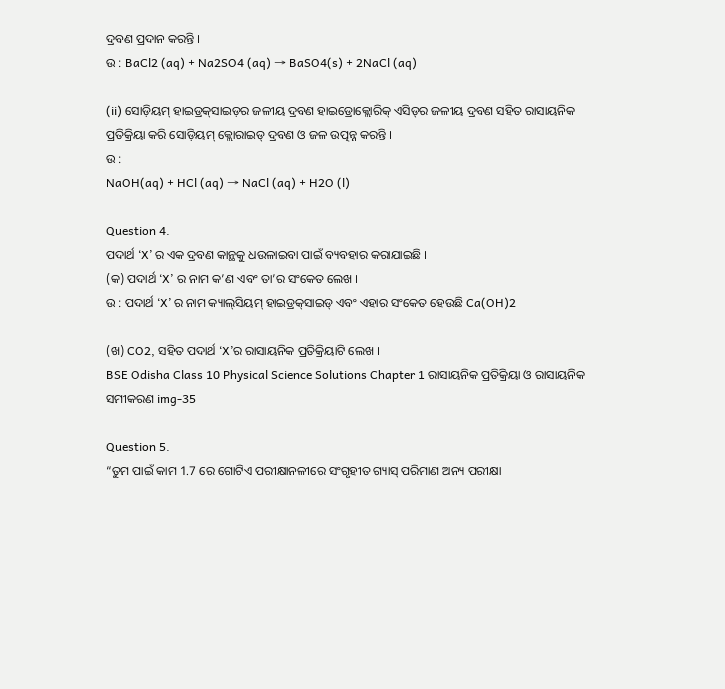ଦ୍ରବଣ ପ୍ରଦାନ କରନ୍ତି ।
ଉ : BaCl2 (aq) + Na2SO4 (aq) → BaSO4(s) + 2NaCl (aq)

(ii) ସୋଡ଼ିୟମ୍‌ ହାଇଡ୍ରକ୍‌ସାଇଡ଼ର ଜଳୀୟ ଦ୍ରବଣ ହାଇଡ୍ରୋକ୍ଲୋରିକ୍ ଏସିଡ୍‌ର ଜଳୀୟ ଦ୍ରବଣ ସହିତ ରାସାୟନିକ ପ୍ରତିକ୍ରିୟା କରି ସୋଡ଼ିୟମ୍ କ୍ଲୋରାଇଡ୍ ଦ୍ରବଣ ଓ ଜଳ ଉତ୍ପନ୍ନ କରନ୍ତି ।
ଉ :
NaOH(aq) + HCl (aq) → NaCl (aq) + H2O (l)

Question 4.
ପଦାର୍ଥ ‘X’ ର ଏକ ଦ୍ରବଣ କାନ୍ଥକୁ ଧଉଳାଇବା ପାଇଁ ବ୍ୟବହାର କରାଯାଇଛି ।
(କ) ପଦାର୍ଥ ‘X’ ର ନାମ କ’ଣ ଏବଂ ତା’ର ସଂକେତ ଲେଖ ।
ଉ : ପଦାର୍ଥ ‘X’ ର ନାମ କ୍ୟାଲ୍‌ସିୟମ୍ ହାଇଡ୍ରକ୍‌ସାଇଡ୍ ଏବଂ ଏହାର ସଂକେତ ହେଉଛି Ca(OH)2

(ଖ) CO2, ସହିତ ପଦାର୍ଥ ‘X’ର ରାସାୟନିକ ପ୍ରତିକ୍ରିୟାଟି ଲେଖ ।
BSE Odisha Class 10 Physical Science Solutions Chapter 1 ରାସାୟନିକ ପ୍ରତିକ୍ରିୟା ଓ ରାସାୟନିକ ସମୀକରଣ img-35

Question 5.
“ତୁମ ପାଇଁ କାମ 1.7 ରେ ଗୋଟିଏ ପରୀକ୍ଷାନଳୀରେ ସଂଗୃହୀତ ଗ୍ୟାସ୍‌ ପରିମାଣ ଅନ୍ୟ ପରୀକ୍ଷା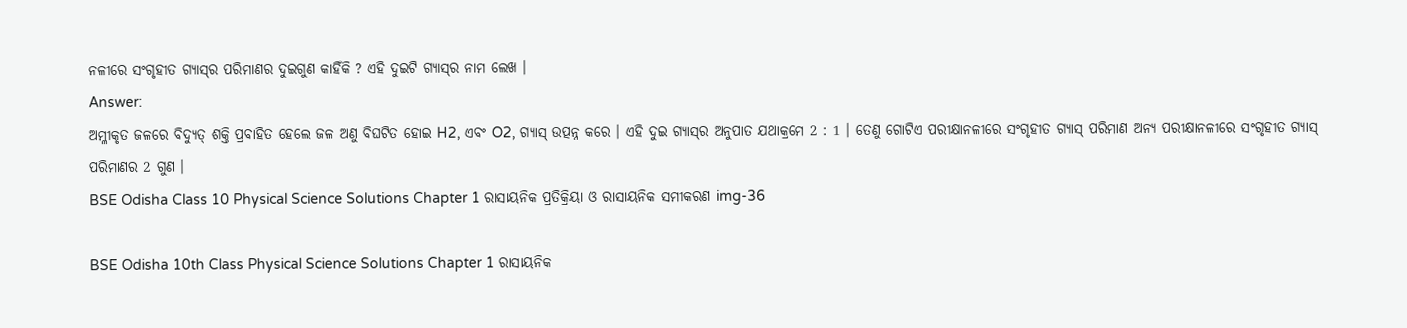ନଳୀରେ ସଂଗୃହୀତ ଗ୍ୟାସ୍‌ର ପରିମାଣର ଦୁଇଗୁଣ କାହିଁକି ? ଏହି ଦୁଇଟି ଗ୍ୟାସ୍‌ର ନାମ ଲେଖ ।
Answer:
ଅମ୍ଳୀକୃତ ଜଳରେ ବିଦ୍ୟୁତ୍ ଶକ୍ତି ପ୍ରବାହିତ ହେଲେ ଜଳ ଅଣୁ ବିଘଟିତ ହୋଇ H2, ଏବଂ O2, ଗ୍ୟାସ୍ ଉତ୍ପନ୍ନ କରେ । ଏହି ଦୁଇ ଗ୍ୟାସ୍‌ର ଅନୁପାତ ଯଥାକ୍ରମେ 2 : 1 । ତେଣୁ ଗୋଟିଏ ପରୀକ୍ଷାନଳୀରେ ସଂଗୃହୀତ ଗ୍ୟାସ୍‌ ପରିମାଣ ଅନ୍ୟ ପରୀକ୍ଷାନଳୀରେ ସଂଗୃହୀତ ଗ୍ୟାସ୍‌ ପରିମାଣର 2 ଗୁଣ ।
BSE Odisha Class 10 Physical Science Solutions Chapter 1 ରାସାୟନିକ ପ୍ରତିକ୍ରିୟା ଓ ରାସାୟନିକ ସମୀକରଣ img-36

BSE Odisha 10th Class Physical Science Solutions Chapter 1 ରାସାୟନିକ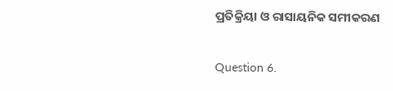ପ୍ରତିକ୍ରିୟା ଓ ରାସାୟନିକ ସମୀକରଣ

Question 6.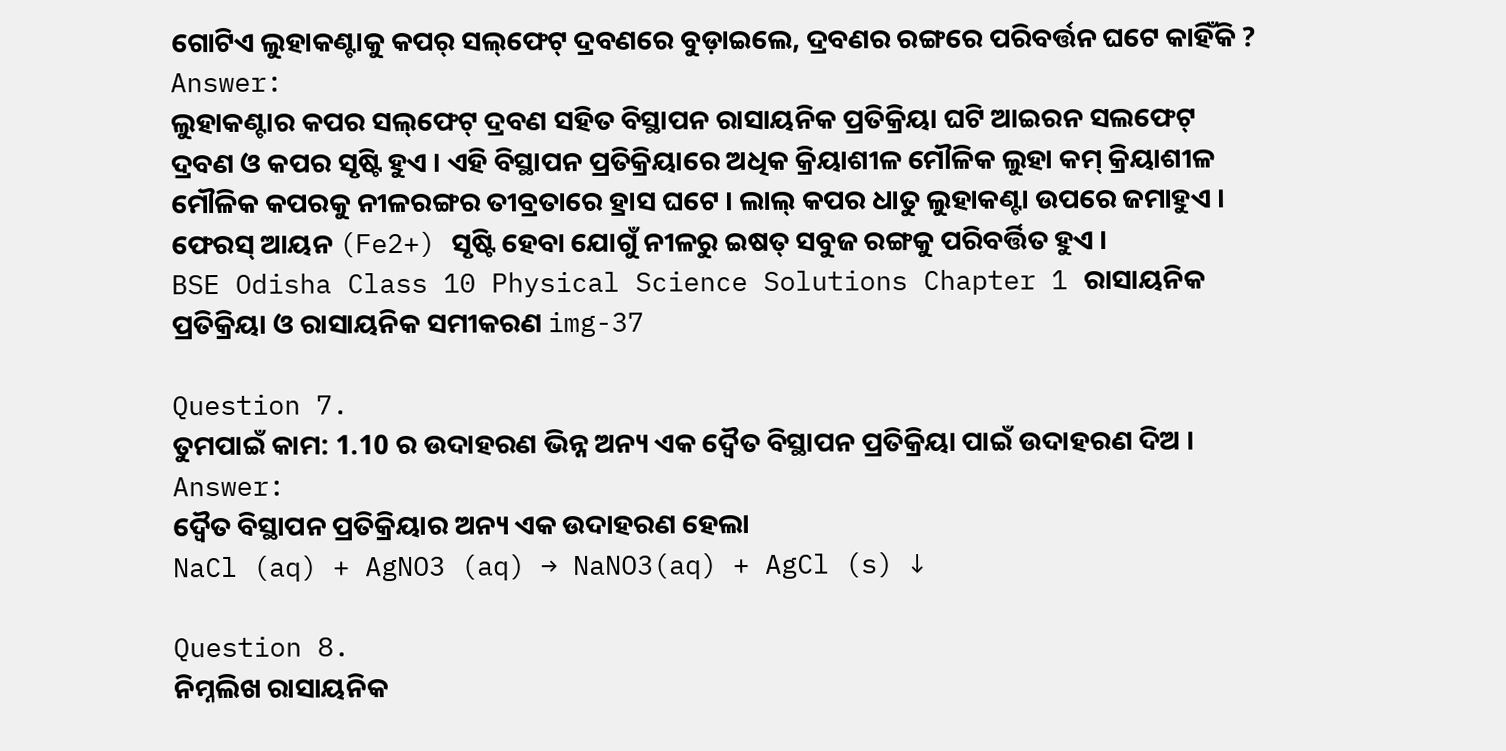ଗୋଟିଏ ଲୁହାକଣ୍ଟାକୁ କପର୍ ସଲ୍‌ଫେଟ୍ ଦ୍ରବଣରେ ବୁଡ଼ାଇଲେ, ଦ୍ରବଣର ରଙ୍ଗରେ ପରିବର୍ତ୍ତନ ଘଟେ କାହିଁକି ?
Answer:
ଲୁହାକଣ୍ଟାର କପର ସଲ୍‌ଫେଟ୍ ଦ୍ରବଣ ସହିତ ବିସ୍ଥାପନ ରାସାୟନିକ ପ୍ରତିକ୍ରିୟା ଘଟି ଆଇରନ ସଲଫେଟ୍ ଦ୍ରବଣ ଓ କପର ସୃଷ୍ଟି ହୁଏ । ଏହି ବିସ୍ଥାପନ ପ୍ରତିକ୍ରିୟାରେ ଅଧିକ କ୍ରିୟାଶୀଳ ମୌଳିକ ଲୁହା କମ୍ କ୍ରିୟାଶୀଳ ମୌଳିକ କପରକୁ ନୀଳରଙ୍ଗର ତୀବ୍ରତାରେ ହ୍ରାସ ଘଟେ । ଲାଲ୍ କପର ଧାତୁ ଲୁହାକଣ୍ଟା ଉପରେ ଜମାହୁଏ । ଫେରସ୍ ଆୟନ (Fe2+) ସୃଷ୍ଟି ହେବା ଯୋଗୁଁ ନୀଳରୁ ଇଷତ୍ ସବୁଜ ରଙ୍ଗକୁ ପରିବର୍ତ୍ତିତ ହୁଏ ।
BSE Odisha Class 10 Physical Science Solutions Chapter 1 ରାସାୟନିକ ପ୍ରତିକ୍ରିୟା ଓ ରାସାୟନିକ ସମୀକରଣ img-37

Question 7.
ତୁମପାଇଁ କାମ: 1.10 ର ଉଦାହରଣ ଭିନ୍ନ ଅନ୍ୟ ଏକ ଦ୍ୱୈତ ବିସ୍ଥାପନ ପ୍ରତିକ୍ରିୟା ପାଇଁ ଉଦାହରଣ ଦିଅ ।
Answer:
ଦ୍ୱୈତ ବିସ୍ଥାପନ ପ୍ରତିକ୍ରିୟାର ଅନ୍ୟ ଏକ ଉଦାହରଣ ହେଲା
NaCl (aq) + AgNO3 (aq) → NaNO3(aq) + AgCl (s) ↓

Question 8.
ନିମ୍ନଲିଖ ରାସାୟନିକ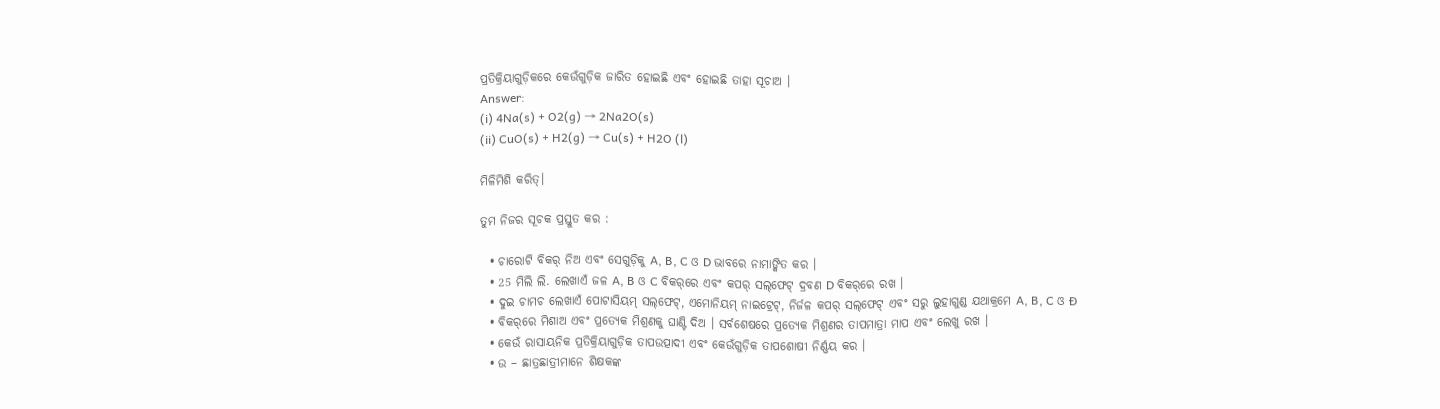ପ୍ରତିକ୍ରିୟାଗୁଡ଼ିକରେ କେଉଁଗୁଡ଼ିକ ଜାରିତ ହୋଇଛି ଏବଂ ହୋଇଛି ତାହା ସୂଚାଅ ।
Answer:
(i) 4Na(s) + O2(g) → 2Na2O(s)
(ii) CuO(s) + H2(g) → Cu(s) + H2O (l)

ମିଳିମିଶି କରିତ୍।

ତୁମ ନିଜର ସୂଚକ ପ୍ରସ୍ତୁତ କର :

  • ଚାରୋଟି ବିକର୍ ନିଅ ଏବଂ ସେଗୁଡ଼ିକୁ A, B, C ଓ D ଭାବରେ ନାମାଙ୍କିତ କର ।
  • 25 ମିଲି ଲି. ଲେଖାଏଁ ଜଳ A, B ଓ C ବିକର୍‌ରେ ଏବଂ କପର୍ ସଲ୍‌ଫେଟ୍ ଦ୍ରବଣ D ବିକର୍‌ରେ ରଖ ।
  • ଦୁଇ ଚାମଚ ଲେଖାଏଁ ପୋଟାସିୟମ୍ ସଲ୍‌ଫେଟ୍, ଏମୋନିୟମ୍ ନାଇଟ୍ରେଟ୍, ନିର୍ଜଳ କପର୍ ସଲ୍‌ଫେଟ୍ ଏବଂ ସରୁ ଲୁହାଗୁଣ୍ଡ ଯଥାକ୍ରମେ A, B, C ଓ Ð
  • ବିକର୍‌ରେ ମିଶାଅ ଏବଂ ପ୍ରତ୍ୟେକ ମିଶ୍ରଣକୁ ଘାଣ୍ଟି ଦିଅ । ସର୍ବଶେଷରେ ପ୍ରତ୍ୟେକ ମିଶ୍ରଣର ତାପମାତ୍ରା ମାପ ଏବଂ ଲେଖୁ ରଖ ।
  • କେଉଁ ରାସାୟନିକ ପ୍ରତିକ୍ରିୟାଗୁଡ଼ିକ ତାପଉତ୍ପାଦୀ ଏବଂ କେଉଁଗୁଡ଼ିକ ତାପଶୋଷୀ ନିର୍ଣ୍ଣୟ କର ।
  • ଉ – ଛାତ୍ରଛାତ୍ରୀମାନେ ଶିକ୍ଷକଙ୍କ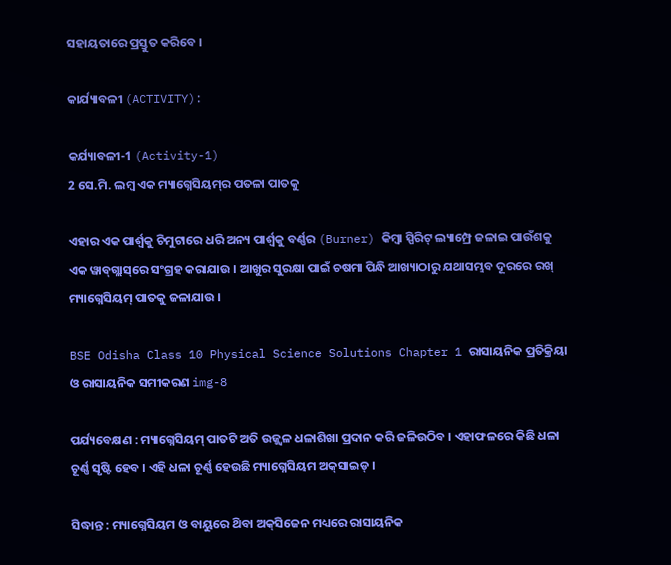ସହାୟତାରେ ପ୍ରସ୍ତୁତ କରିବେ ।

କାର୍ଯ୍ୟାବଳୀ (ACTIVITY):

କର୍ଯ୍ୟାବଳୀ-1 (Activity-1)
2 ସେ.ମି. ଲମ୍ବ ଏକ ମ୍ୟାଗ୍ନେସିୟମ୍‌ର ପତଳା ପାତକୁ

ଏହାର ଏକ ପାର୍ଶ୍ଵକୁ ଚିମୁଟାରେ ଧରି ଅନ୍ୟ ପାର୍ଶ୍ଵକୁ ବର୍ଣ୍ଣର (Burner) କିମ୍ବା ସ୍ପିରିଟ୍ ଲ୍ୟାମ୍ପ୍ରେ ଜଳାଇ ପାଉଁଶକୁ ଏକ ୱାବ୍‌ଗ୍ଲାସ୍‌ରେ ସଂଗ୍ରହ କରାଯାଉ । ଆଖୁର ସୁରକ୍ଷା ପାଇଁ ଚଷମା ପିନ୍ଧି ଆଖ୍ୟାଠାରୁ ଯଥାସମ୍ଭବ ଦୂରରେ ରଖ୍ ମ୍ୟାଗ୍ନେସିୟମ୍ ପାତକୁ ଜଳାଯାଉ ।

BSE Odisha Class 10 Physical Science Solutions Chapter 1 ରାସାୟନିକ ପ୍ରତିକ୍ରିୟା ଓ ରାସାୟନିକ ସମୀକରଣ img-8

ପର୍ଯ୍ୟବେକ୍ଷଣ : ମ୍ୟାଗ୍ନେସିୟମ୍ ପାତଟି ଅତି ଉଜ୍ଜ୍ବଳ ଧଳାଶିଖା ପ୍ରଦାନ କରି ଜଳିଉଠିବ । ଏହାଫଳରେ କିଛି ଧଳା
ଚୂର୍ଣ୍ଣ ସୃଷ୍ଟି ହେବ । ଏହି ଧଳା ଚୂର୍ଣ୍ଣ ହେଉଛି ମ୍ୟାଗ୍ନେସିୟମ ଅକ୍‌ସାଇଡ୍ ।

ସିଦ୍ଧାନ୍ତ : ମ୍ୟାଗ୍ନେସିୟମ ଓ ବାୟୁରେ ଥ‌ିବା ଅକ୍‌ସିଜେନ ମଧ୍ୟରେ ରାସାୟନିକ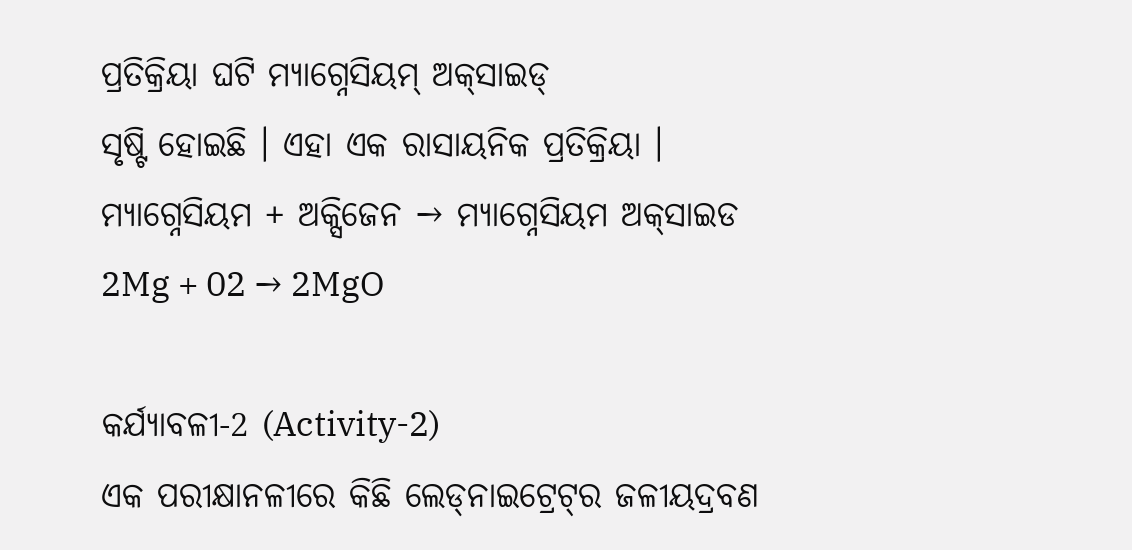ପ୍ରତିକ୍ରିୟା ଘଟି ମ୍ୟାଗ୍ନେସିୟମ୍ ଅକ୍‌ସାଇଡ୍
ସୃଷ୍ଟି ହୋଇଛି । ଏହା ଏକ ରାସାୟନିକ ପ୍ରତିକ୍ରିୟା ।
ମ୍ୟାଗ୍ନେସିୟମ + ଅକ୍ସିଜେନ → ମ୍ୟାଗ୍ନେସିୟମ ଅକ୍‌ସାଇଡ
2Mg + 02 → 2MgO

କର୍ଯ୍ୟାବଳୀ-2 (Activity-2)
ଏକ ପରୀକ୍ଷାନଳୀରେ କିଛି ଲେଡ୍‌ନାଇଟ୍ରେଟ୍‌ର ଜଳୀୟଦ୍ରବଣ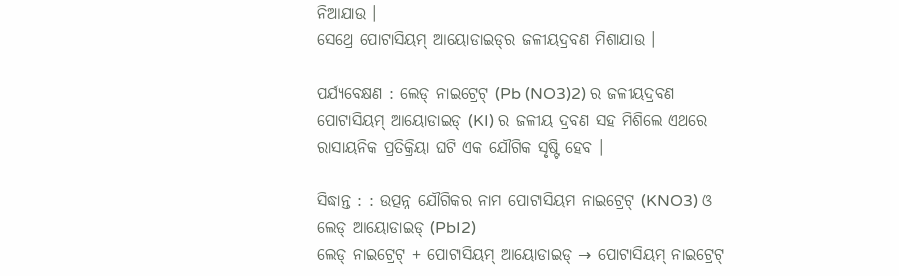ନିଆଯାଉ ।
ସେଥ୍ରେ ପୋଟାସିୟମ୍ ଆୟୋଡାଇଡ୍‌ର ଜଳୀୟଦ୍ରବଣ ମିଶାଯାଉ ।

ପର୍ଯ୍ୟବେକ୍ଷଣ : ଲେଡ୍ ନାଇଟ୍ରେଟ୍ (Pb (NO3)2) ର ଜଳୀୟଦ୍ରବଣ ପୋଟାସିୟମ୍ ଆୟୋଡାଇଡ୍ (KI) ର ଜଳୀୟ ଦ୍ରବଣ ସହ ମିଶିଲେ ଏଥରେ ରାସାୟନିକ ପ୍ରତିକ୍ରିୟା ଘଟି ଏକ ଯୌଗିକ ସୃଷ୍ଟି ହେବ ।

ସିଦ୍ଧାନ୍ତ : : ଉତ୍ପନ୍ନ ଯୌଗିକର ନାମ ପୋଟାସିୟମ ନାଇଟ୍ରେଟ୍ (KNO3) ଓ ଲେଡ୍ ଆୟୋଡାଇଡ୍ (PbI2)
ଲେଡ୍ ନାଇଟ୍ରେଟ୍ + ପୋଟାସିୟମ୍ ଆୟୋଡାଇଡ୍ → ପୋଟାସିୟମ୍ ନାଇଟ୍ରେଟ୍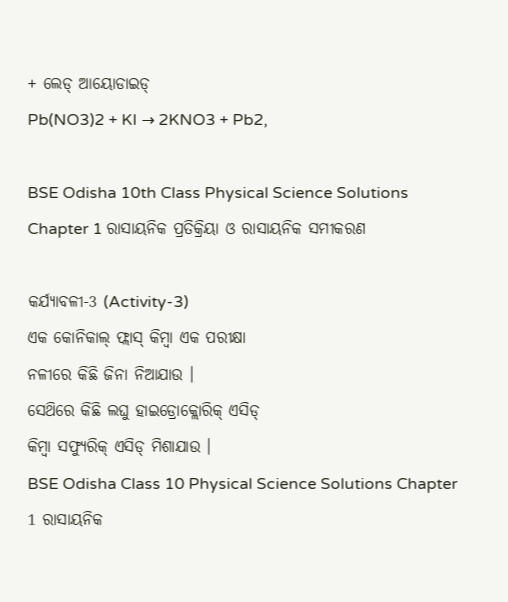+ ଲେଡ୍ ଆୟୋଡାଇଡ୍
Pb(NO3)2 + KI → 2KNO3 + Pb2,

BSE Odisha 10th Class Physical Science Solutions Chapter 1 ରାସାୟନିକ ପ୍ରତିକ୍ରିୟା ଓ ରାସାୟନିକ ସମୀକରଣ

କର୍ଯ୍ୟାବଳୀ-3 (Activity-3)
ଏକ କୋନିକାଲ୍ ଫ୍ଲାସ୍‌ କିମ୍ବା ଏକ ପରୀକ୍ଷା
ନଳୀରେ କିଛି ଜିନା ନିଆଯାଉ ।
ସେଥ‌ିରେ କିଛି ଲଘୁ ହାଇଡ୍ରୋକ୍ଲୋରିକ୍ ଏସିଡ୍
କିମ୍ବା ସଫ୍ୟୁରିକ୍ ଏସିଡ୍ ମିଶାଯାଉ ।
BSE Odisha Class 10 Physical Science Solutions Chapter 1 ରାସାୟନିକ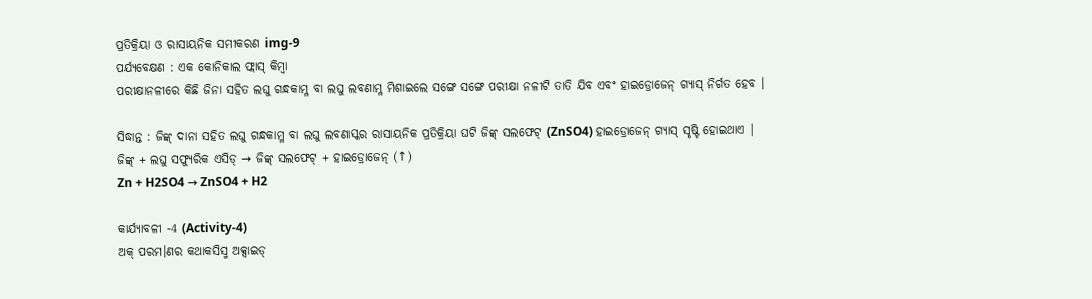ପ୍ରତିକ୍ରିୟା ଓ ରାସାୟନିକ ସମୀକରଣ img-9
ପର୍ଯ୍ୟବେକ୍ଷଣ : ଏକ କୋନିକାଲ ଫ୍ଲାସ୍‌ କିମ୍ବା
ପରୀକ୍ଷାନଳୀରେ କିଛି ଜିନା ସହିତ ଲଘୁ ଗନ୍ଧକାମ୍ଳ ବା ଲଘୁ ଲବଣାମ୍ଳ ମିଶାଇଲେ ସଙ୍ଗେ ସଙ୍ଗେ ପରୀକ୍ଷା ନଳୀଟି ତାତି ଯିବ ଏବଂ ହାଇଡ୍ରୋଜେନ୍ ଗ୍ୟାସ୍ ନିର୍ଗତ ହେବ ।

ସିଦ୍ଧାନ୍ତ : ଜିଙ୍କ୍ ଦାନା ସହିତ ଲଘୁ ଗନ୍ଧକାମ୍ଳ ବା ଲଘୁ ଲବଣାସ୍କର ରାସାୟନିକ ପ୍ରତିକ୍ରିୟା ଘଟି ଜିଙ୍କ୍ ସଲଫେଟ୍ (ZnSO4) ହାଇଡ୍ରୋଜେନ୍ ଗ୍ୟାସ୍ ସୃଷ୍ଟି ହୋଇଥାଏ |
ଜିଙ୍କ୍ + ଲଘୁ ସଫ୍ୟୁରିକ ଏସିଡ୍ → ଜିଙ୍କ୍ ସଲଫେଟ୍ + ହାଇଡ୍ରୋଜେନ୍ (↑)
Zn + H2SO4 → ZnSO4 + H2

କାର୍ଯ୍ୟାବଳୀ -4 (Activity-4)
ଅକ୍ ପରମ।ଣର କଥାକସିସ୍ମ ଅକ୍ସାଇଡ୍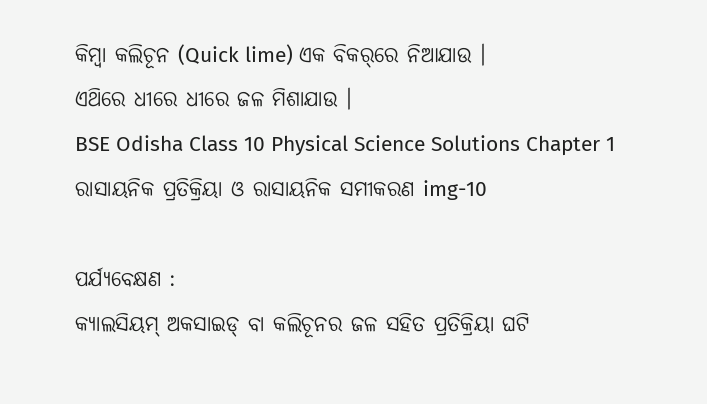କିମ୍ବା କଲିଚୂନ (Quick lime) ଏକ ବିକର୍‌ରେ ନିଆଯାଉ ।
ଏଥ‌ିରେ ଧୀରେ ଧୀରେ ଜଳ ମିଶାଯାଉ ।
BSE Odisha Class 10 Physical Science Solutions Chapter 1 ରାସାୟନିକ ପ୍ରତିକ୍ରିୟା ଓ ରାସାୟନିକ ସମୀକରଣ img-10

ପର୍ଯ୍ୟବେକ୍ଷଣ :
କ୍ୟାଲସିୟମ୍ ଅକସାଇଡ୍ ବା କଲିଚୂନର ଜଳ ସହିତ ପ୍ରତିକ୍ରିୟା ଘଟି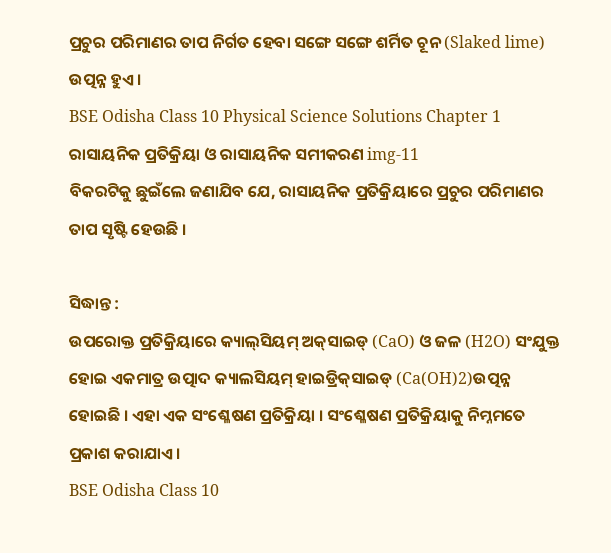ପ୍ରଚୁର ପରିମାଣର ତାପ ନିର୍ଗତ ହେବା ସଙ୍ଗେ ସଙ୍ଗେ ଶର୍ମିତ ଚୂନ (Slaked lime) ଉତ୍ପନ୍ନ ହୁଏ ।
BSE Odisha Class 10 Physical Science Solutions Chapter 1 ରାସାୟନିକ ପ୍ରତିକ୍ରିୟା ଓ ରାସାୟନିକ ସମୀକରଣ img-11
ବିକରଟିକୁ ଛୁଇଁଲେ ଜଣାଯିବ ଯେ, ରାସାୟନିକ ପ୍ରତିକ୍ରିୟାରେ ପ୍ରଚୁର ପରିମାଣର ତାପ ସୃଷ୍ଟି ହେଉଛି ।

ସିଦ୍ଧାନ୍ତ :
ଉପରୋକ୍ତ ପ୍ରତିକ୍ରିୟାରେ କ୍ୟାଲ୍‌ସିୟମ୍‌ ଅକ୍‌ସାଇଡ୍ (CaO) ଓ ଜଳ (H2O) ସଂଯୁକ୍ତ ହୋଇ ଏକମାତ୍ର ଉତ୍ପାଦ କ୍ୟାଲସିୟମ୍ ହାଇଡ୍ରିକ୍‌ସାଇଡ୍ (Ca(OH)2)ଉତ୍ପନ୍ନ ହୋଇଛି । ଏହା ଏକ ସଂଶ୍ଳେଷଣ ପ୍ରତିକ୍ରିୟା । ସଂଶ୍ଳେଷଣ ପ୍ରତିକ୍ରିୟାକୁ ନିମ୍ନମତେ ପ୍ରକାଶ କରାଯାଏ ।
BSE Odisha Class 10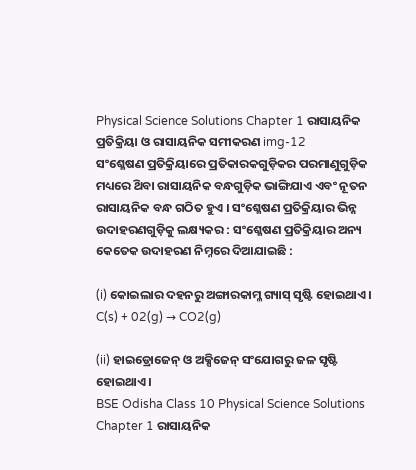Physical Science Solutions Chapter 1 ରାସାୟନିକ ପ୍ରତିକ୍ରିୟା ଓ ରାସାୟନିକ ସମୀକରଣ img-12
ସଂଶ୍ଳେଷଣ ପ୍ରତିକ୍ରିୟାରେ ପ୍ରତିକାରକଗୁଡ଼ିକର ପରମାଣୁଗୁଡ଼ିକ ମଧ୍ୟରେ ଥ‌ିବା ରାସାୟନିକ ବନ୍ଧଗୁଡ଼ିକ ଭାଙ୍ଗିଯାଏ ଏବଂ ନୂତନ ରାସାୟନିକ ବନ୍ଧ ଗଠିତ ହୁଏ । ସଂଶ୍ଳେଷଣ ପ୍ରତିକ୍ରିୟାର ଭିନ୍ନ ଉଦାହରଣଗୁଡ଼ିକୁ ଲକ୍ଷ୍ୟକର : ସଂଶ୍ଳେଷଣ ପ୍ରତିକ୍ରିୟାର ଅନ୍ୟ କେତେକ ଉଦାହରଣ ନିମ୍ନରେ ଦିଆଯାଇଛି :

(i) କୋଇଲାର ଦହନରୁ ଅଙ୍ଗାରକାମ୍ଳ ଗ୍ୟାସ୍ ସୃଷ୍ଟି ହୋଇଥାଏ ।
C(s) + 02(g) → CO2(g)

(ii) ହାଇଡ୍ରୋଜେନ୍ ଓ ଅକ୍ସିଜେନ୍ ସଂଯୋଗରୁ ଜଳ ସୃଷ୍ଟି ହୋଇଥାଏ ।
BSE Odisha Class 10 Physical Science Solutions Chapter 1 ରାସାୟନିକ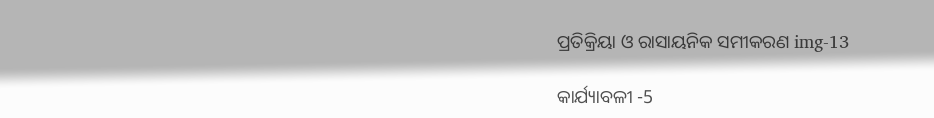ପ୍ରତିକ୍ରିୟା ଓ ରାସାୟନିକ ସମୀକରଣ img-13

କାର୍ଯ୍ୟାବଳୀ -5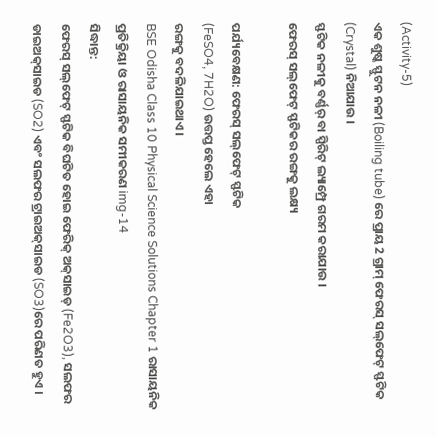(Activity-5)
ଏକ ଶୁଷ୍କ ସ୍ଫୁଟନ ନଳୀ (Boiling tube) ରେ ପ୍ରାୟ 2 ଗ୍ରାମ୍ ଫେରସ୍ ସଲ୍‌ଫେଟ୍ ସ୍ଫଟିକ (Crystal) ନିଆଯାଉ ।
ସ୍ଫଟିକ ନଳୀକୁ ବର୍ଣ୍ଣର୍ ବା ସ୍ପିରିଟ୍ ଲ୍ୟାମ୍ପ୍ରେ ଗରମ କରାଯାଉ ।
ଫେରସ୍ ସଲ୍‌ଫେଟ୍ ସ୍ଫଟିକର ରଙ୍ଗକୁ ଲକ୍ଷ୍ୟ

ପର୍ଯ୍ୟବେକ୍ଷଣ: ଫେରସ୍ ସଲ୍‌ଫେଟ୍ ସ୍ଫଟିକ
(FeSO4, 7H2O) ଉତ୍ତପ୍ତ ହେଲେ ଏହା
ରଙ୍ଗକୁ ବଦଳିଯାଇଥାଏ ।
BSE Odisha Class 10 Physical Science Solutions Chapter 1 ରାସାୟନିକ ପ୍ରତିକ୍ରିୟା ଓ ରାସାୟନିକ ସମୀକରଣ img-14
ସିଦ୍ଧାନ୍ତ:
ଫେରସ୍ ସଲ୍‌ଫେଟ୍ ସ୍ଫଟିକ ବିଘଟିତ ହୋଇ ଫେରିକ୍ ଅକ୍‌ସାଇଡ୍ (Fe2O3), ସଲଫର ଡାଇଅକ୍‌ସାଇଡ (SO2) ଏବଂ ସଲଫର ଟ୍ରାଇଅକ୍‌ସାଇଡ (SO3)ରେ ପରିଣତ ହୁଏ ।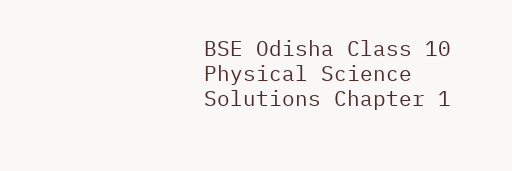BSE Odisha Class 10 Physical Science Solutions Chapter 1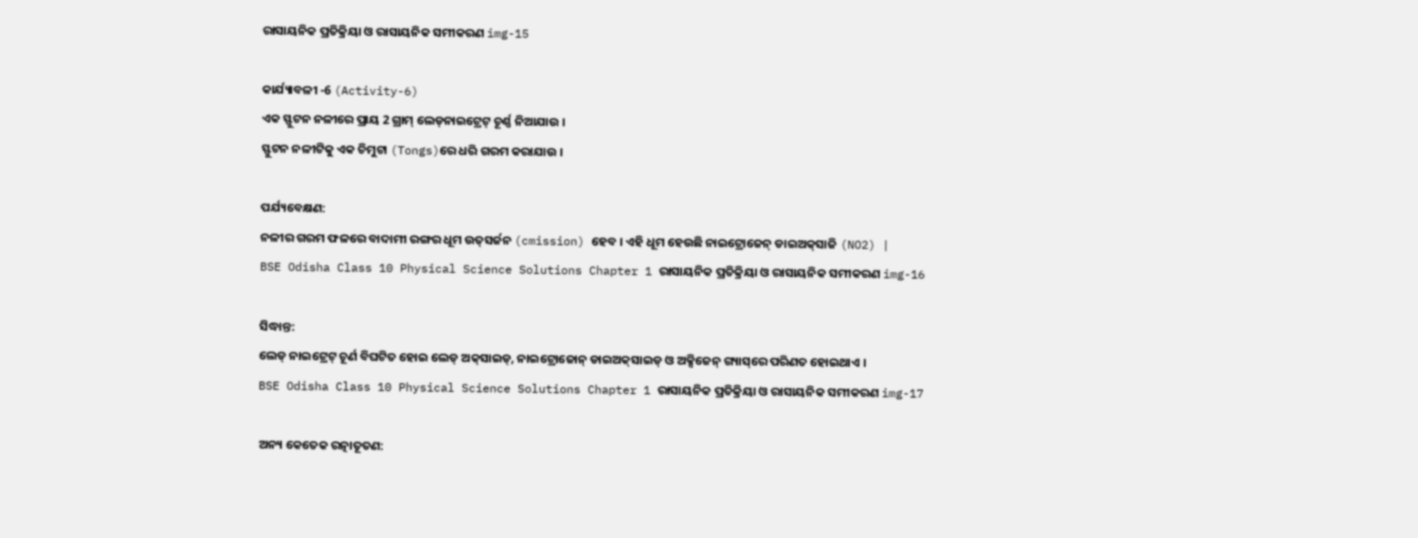ରାସାୟନିକ ପ୍ରତିକ୍ରିୟା ଓ ରାସାୟନିକ ସମୀକରଣ img-15

କାର୍ଯ୍ୟାବଳୀ -6 (Activity-6)
ଏକ ସ୍ଫୁଟନ ନଳୀରେ ପ୍ରାୟ 2 ଗ୍ରାମ୍ ଲେଡ୍‌ନାଇଟ୍ରେଟ୍ ଚୂର୍ଣ୍ଣ ନିଆଯାଉ ।
ସ୍ଫୁଟନ ନଳୀଟିକୁ ଏକ ଚିମୁଟା (Tongs)ରେ ଧରି ଗରମ କରାଯାଉ ।

ପର୍ଯ୍ୟବେକ୍ଷଣ:
ନଳୀର ଗରମ ଫଳରେ ବାଦାମୀ ରଙ୍ଗର ଧୂମ ଉତ୍‌ସର୍ଜନ (cmission) ହେବ । ଏହି ଧୂମ ହେଉଛି ନାଇଟ୍ରୋଜେନ୍ ଡାଇଅକ୍‌ସାଜି (NO2) |
BSE Odisha Class 10 Physical Science Solutions Chapter 1 ରାସାୟନିକ ପ୍ରତିକ୍ରିୟା ଓ ରାସାୟନିକ ସମୀକରଣ img-16

ସିଦ୍ଧାନ୍ତ:
ଲେଡ୍ ନାଇଟ୍ରେଟ୍ ଚୂର୍ଣ ବିଘଟିତ ହୋଇ ଲେଡ୍ ଅକ୍‌ସାଇଡ୍, ନାଇଟ୍ରୋଜୋନ୍ ଡାଇଅକ୍‌ସାଇଡ୍ ଓ ଅକ୍ସିଜେନ୍ ଗ୍ୟାସ୍‌ରେ ପରିଣତ ହୋଇଥାଏ ।
BSE Odisha Class 10 Physical Science Solutions Chapter 1 ରାସାୟନିକ ପ୍ରତିକ୍ରିୟା ଓ ରାସାୟନିକ ସମୀକରଣ img-17

ଅନ୍ୟ କେତେକ ରତ୍ନାତୂତଣ: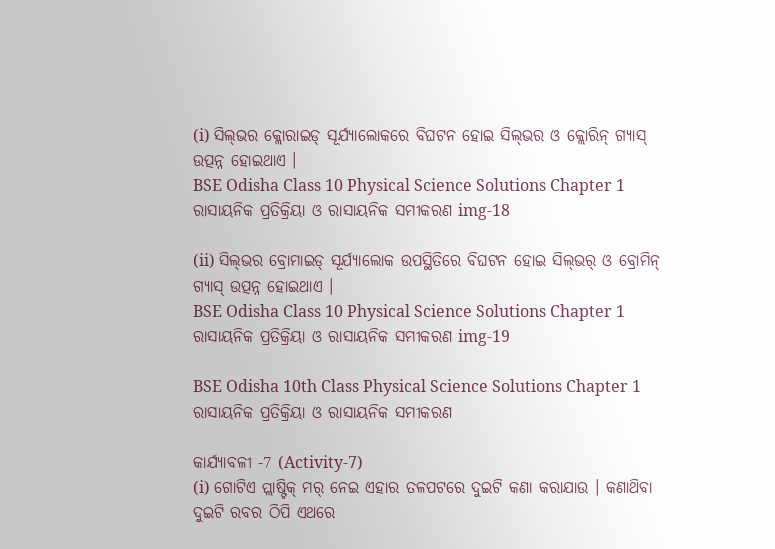(i) ସିଲ୍‌ଭର କ୍ଲୋରାଇଡ୍ ସୂର୍ଯ୍ୟାଲୋକରେ ବିଘଟନ ହୋଇ ସିଲ୍‌ଭର ଓ କ୍ଲୋରିନ୍ ଗ୍ୟାସ୍ ଉତ୍ପନ୍ନ ହୋଇଥାଏ ।
BSE Odisha Class 10 Physical Science Solutions Chapter 1 ରାସାୟନିକ ପ୍ରତିକ୍ରିୟା ଓ ରାସାୟନିକ ସମୀକରଣ img-18

(ii) ସିଲ୍‌ଭର ବ୍ରୋମାଇଡ୍ ସୂର୍ଯ୍ୟାଲୋକ ଉପସ୍ଥିତିରେ ବିଘଟନ ହୋଇ ସିଲ୍‌ଭର୍ ଓ ବ୍ରୋମିନ୍ ଗ୍ୟାସ୍ ଉତ୍ପନ୍ନ ହୋଇଥାଏ ।
BSE Odisha Class 10 Physical Science Solutions Chapter 1 ରାସାୟନିକ ପ୍ରତିକ୍ରିୟା ଓ ରାସାୟନିକ ସମୀକରଣ img-19

BSE Odisha 10th Class Physical Science Solutions Chapter 1 ରାସାୟନିକ ପ୍ରତିକ୍ରିୟା ଓ ରାସାୟନିକ ସମୀକରଣ

କାର୍ଯ୍ୟାବଳୀ -7 (Activity-7)
(i) ଗୋଟିଏ ପ୍ଲାଷ୍ଟିକ୍ ମର୍ ନେଇ ଏହାର ତଳପଟରେ ଦୁଇଟି କଣା କରାଯାଉ । କଣାଥ‌ିବା ଦୁଇଟି ରବର ଠିପି ଏଥରେ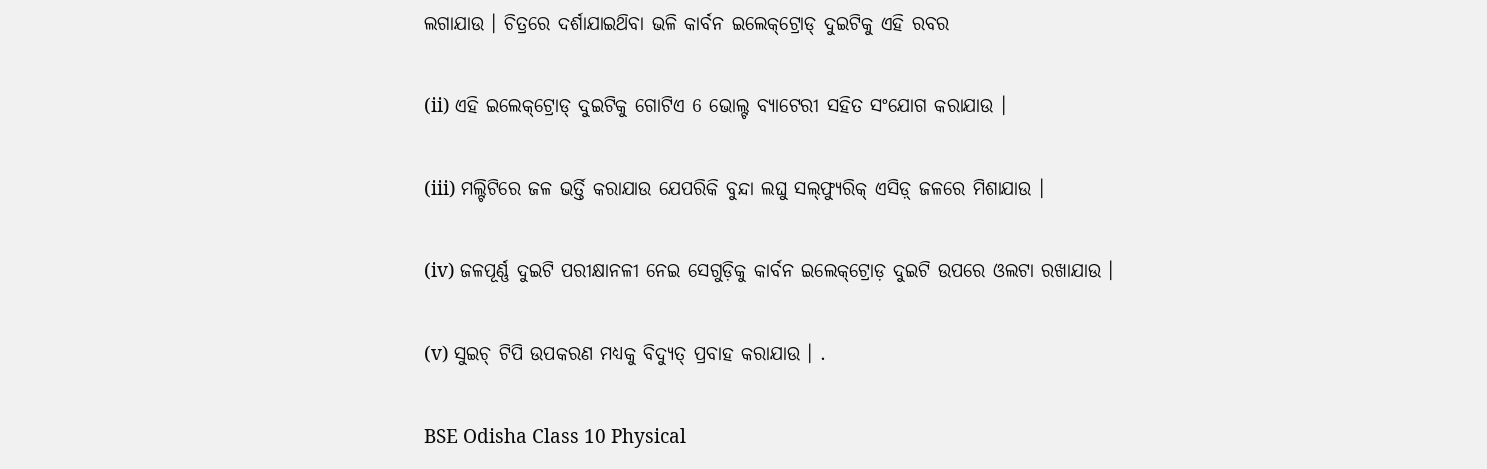ଲଗାଯାଉ । ଚିତ୍ରରେ ଦର୍ଶାଯାଇଥ‌ିବା ଭଳି କାର୍ବନ ଇଲେକ୍‌ଟ୍ରୋଡ୍ ଦୁଇଟିକୁ ଏହି ରବର

(ii) ଏହି ଇଲେକ୍‌ଟ୍ରୋଡ୍ ଦୁଇଟିକୁ ଗୋଟିଏ 6 ଭୋଲ୍ଟ ବ୍ୟାଟେରୀ ସହିତ ସଂଯୋଗ କରାଯାଉ ।

(iii) ମଲ୍ଟିଟିରେ ଜଳ ଭର୍ତ୍ତି କରାଯାଉ ଯେପରିକି ବୁନ୍ଦା ଲଘୁ ସଲ୍‌ଫ୍ୟୁରିକ୍ ଏସିଡ଼୍ ଜଳରେ ମିଶାଯାଉ ।

(iv) ଜଳପୂର୍ଣ୍ଣ ଦୁଇଟି ପରୀକ୍ଷାନଳୀ ନେଇ ସେଗୁଡ଼ିକୁ କାର୍ବନ ଇଲେକ୍‌ଟ୍ରୋଡ଼ ଦୁଇଟି ଉପରେ ଓଲଟା ରଖାଯାଉ ।

(v) ସୁଇଚ୍ ଟିପି ଉପକରଣ ମଧ୍ୟକୁ ବିଦ୍ୟୁତ୍ ପ୍ରବାହ କରାଯାଉ । .

BSE Odisha Class 10 Physical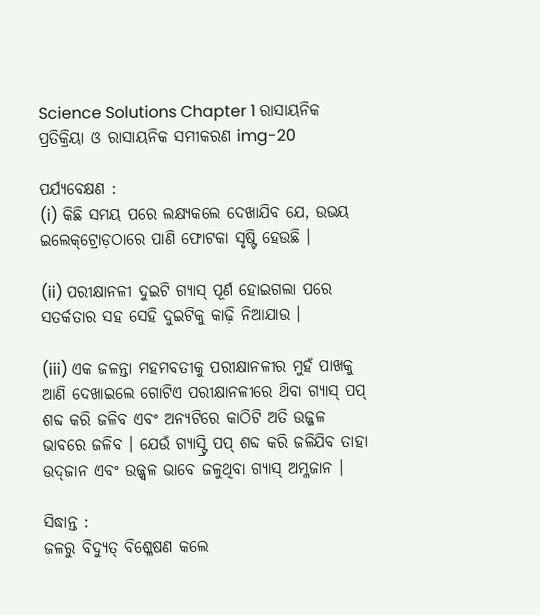Science Solutions Chapter 1 ରାସାୟନିକ ପ୍ରତିକ୍ରିୟା ଓ ରାସାୟନିକ ସମୀକରଣ img-20

ପର୍ଯ୍ୟବେକ୍ଷଣ :
(i) କିଛି ସମୟ ପରେ ଲକ୍ଷ୍ୟକଲେ ଦେଖାଯିବ ଯେ, ଉଭୟ ଇଲେକ୍‌ଟ୍ରୋଡ଼ଠାରେ ପାଣି ଫୋଟକା ସୃଷ୍ଟି ହେଉଛି ।

(ii) ପରୀକ୍ଷାନଳୀ ଦୁଇଟି ଗ୍ୟାସ୍ ପୂର୍ଣ ହୋଇଗଲା ପରେ ସତର୍କତାର ସହ ସେହି ଦୁଇଟିକୁ କାଢ଼ି ନିଆଯାଉ ।

(iii) ଏକ ଜଳନ୍ତା ମହମବତୀକୁ ପରୀକ୍ଷାନଳୀର ମୁହଁ ପାଖକୁ ଆଣି ଦେଖାଇଲେ ଗୋଟିଏ ପରୀକ୍ଷାନଳୀରେ ଥ‌ିବା ଗ୍ୟାସ୍ ପପ୍ ଶବ୍ଦ କରି ଜଳିବ ଏବଂ ଅନ୍ୟଟିରେ କାଠିଟି ଅତି ଉଜ୍ଜଳ ଭାବରେ ଜଳିବ । ଯେଉଁ ଗ୍ୟାସ୍ଟ୍ରି ପପ୍ ଶବ୍ଦ କରି ଜଳିଯିବ ତାହା ଉଦ୍‌ଜାନ ଏବଂ ଉଜ୍ଜ୍ଵଳ ଭାବେ ଜଳୁଥିବା ଗ୍ୟାସ୍‌ ଅମ୍ଳଜାନ ।

ସିଦ୍ଧାନ୍ତ :
ଜଳରୁ ବିଦ୍ୟୁତ୍ ବିଶ୍ଳେଷଣ କଲେ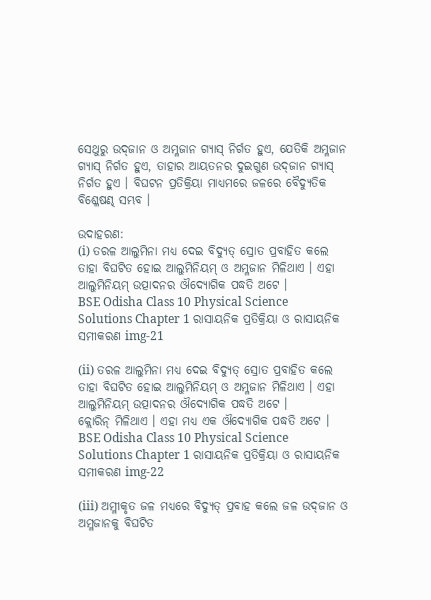ସେଥୁରୁ ଉଦ୍‌ଜାନ ଓ ଅମ୍ଳଜାନ ଗ୍ୟାସ୍ ନିର୍ଗତ ହୁଏ, ଯେତିକି ଅମ୍ଳଜାନ ଗ୍ୟାସ୍ ନିର୍ଗତ ହୁଏ, ତାହାର ଆୟତନର ଦୁଇଗୁଣ ଉଦ୍‌ଜାନ ଗ୍ୟାସ୍ ନିର୍ଗତ ହୁଏ । ବିଘଟନ ପ୍ରତିକ୍ରିୟା ମାଧ୍ୟମରେ ଜଳରେ ବୈଦ୍ୟୁତିକ ବିଶ୍ଳେଷଣ୍ଢ ସମ୍ଭବ ।

ଉଦାହରଣ:
(i) ତରଳ ଆଲୁମିନା ମଧ୍ୟ ଦେଇ ବିଦ୍ୟୁତ୍ ସ୍ରୋତ ପ୍ରବାହିତ କଲେ ତାହା ବିଘଟିତ ହୋଇ ଆଲୁମିନିୟମ୍ ଓ ଅମ୍ଳଜାନ ମିଳିଥାଏ । ଏହା ଆଲୁମିନିୟମ୍ ଉତ୍ପାଦନର ଔଦ୍ୟୋଗିକ ପଦ୍ଧତି ଅଟେ ।
BSE Odisha Class 10 Physical Science Solutions Chapter 1 ରାସାୟନିକ ପ୍ରତିକ୍ରିୟା ଓ ରାସାୟନିକ ସମୀକରଣ img-21

(ii) ତରଳ ଆଲୁମିନା ମଧ୍ୟ ଦେଇ ବିଦ୍ୟୁତ୍ ସ୍ରୋତ ପ୍ରବାହିତ କଲେ ତାହା ବିଘଟିତ ହୋଇ ଆଲୁମିନିୟମ୍ ଓ ଅମ୍ଳଜାନ ମିଳିଥାଏ । ଏହା ଆଲୁମିନିୟମ୍ ଉତ୍ପାଦନର ଔଦ୍ୟୋଗିକ ପଦ୍ଧତି ଅଟେ ।
କ୍ଲୋରିନ୍ ମିଳିଥାଏ । ଏହା ମଧ୍ୟ ଏକ ଔଦ୍ୟୋଗିକ ପଦ୍ଧତି ଅଟେ ।
BSE Odisha Class 10 Physical Science Solutions Chapter 1 ରାସାୟନିକ ପ୍ରତିକ୍ରିୟା ଓ ରାସାୟନିକ ସମୀକରଣ img-22

(iii) ଅମ୍ଳୀକୃତ ଜଳ ମଧ୍ୟରେ ବିଦ୍ୟୁତ୍ ପ୍ରବାହ କଲେ ଜଳ ଉଦ୍‌ଜାନ ଓ ଅମ୍ଳଜାନକୁ ବିଘଟିତ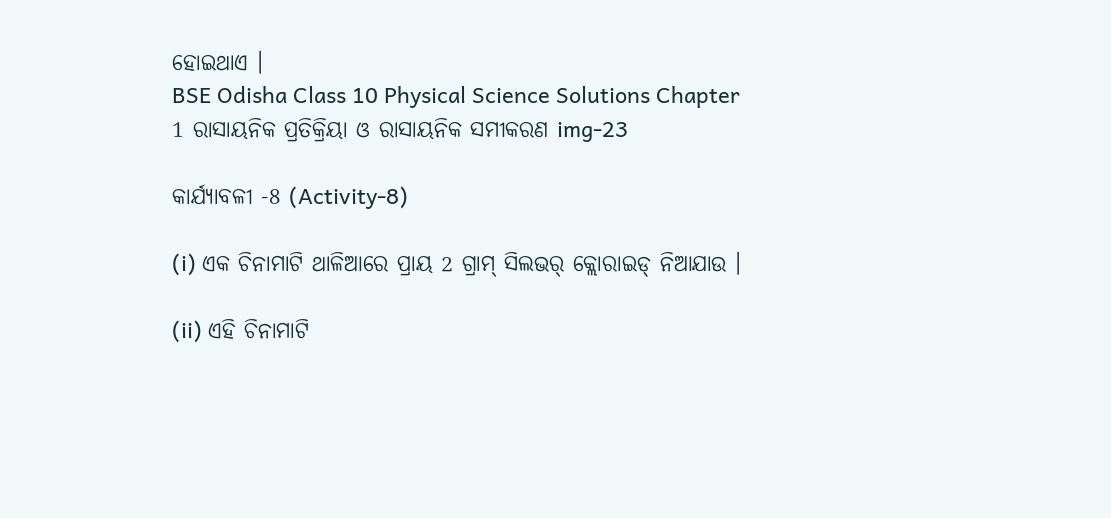ହୋଇଥାଏ ।
BSE Odisha Class 10 Physical Science Solutions Chapter 1 ରାସାୟନିକ ପ୍ରତିକ୍ରିୟା ଓ ରାସାୟନିକ ସମୀକରଣ img-23

କାର୍ଯ୍ୟାବଳୀ -8 (Activity-8)

(i) ଏକ ଚିନାମାଟି ଥାଳିଆରେ ପ୍ରାୟ 2 ଗ୍ରାମ୍ ସିଲଭର୍ କ୍ଲୋରାଇଡ୍ ନିଆଯାଉ ।

(ii) ଏହି ଚିନାମାଟି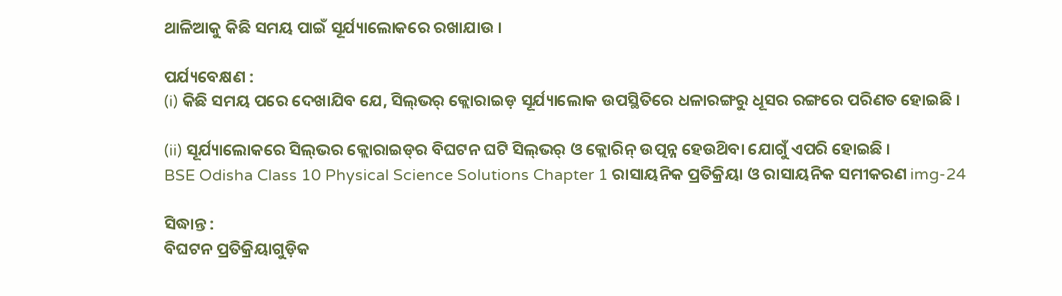ଥାଳିଆକୁ କିଛି ସମୟ ପାଇଁ ସୂର୍ଯ୍ୟାଲୋକରେ ରଖାଯାଉ ।

ପର୍ଯ୍ୟବେକ୍ଷଣ :
(i) କିଛି ସମୟ ପରେ ଦେଖାଯିବ ଯେ, ସିଲ୍‌ଭର୍ କ୍ଲୋରାଇଡ଼ ସୂର୍ଯ୍ୟାଲୋକ ଉପସ୍ଥିତିରେ ଧଳାରଙ୍ଗରୁ ଧୂସର ରଙ୍ଗରେ ପରିଣତ ହୋଇଛି ।

(ii) ସୂର୍ଯ୍ୟାଲୋକରେ ସିଲ୍‌ଭର କ୍ଲୋରାଇଡ୍‌ର ବିଘଟନ ଘଟି ସିଲ୍‌ଭର୍‌ ଓ କ୍ଲୋରିନ୍‌ ଉତ୍ପନ୍ନ ହେଉଥ‌ିବା ଯୋଗୁଁ ଏପରି ହୋଇଛି ।
BSE Odisha Class 10 Physical Science Solutions Chapter 1 ରାସାୟନିକ ପ୍ରତିକ୍ରିୟା ଓ ରାସାୟନିକ ସମୀକରଣ img-24

ସିଦ୍ଧାନ୍ତ :
ବିଘଟନ ପ୍ରତିକ୍ରିୟାଗୁଡ଼ିକ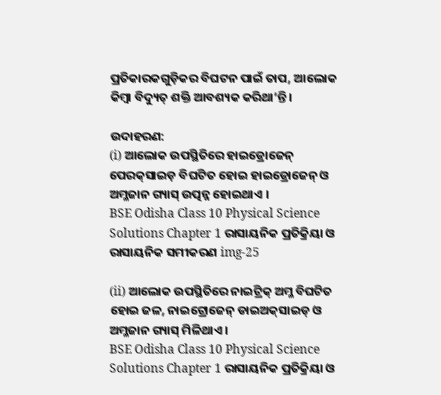ପ୍ରତିକାରକଗୁଡ଼ିକର ବିଘଟନ ପାଇଁ ତାପ, ଆଲୋକ କିମ୍ବା ବିଦ୍ୟୁତ୍ ଶକ୍ତି ଆବଶ୍ୟକ କରିଥା’ନ୍ତି ।

ଉଦାହରଣ:
(i) ଆଲୋକ ଉପସ୍ଥିତିରେ ହାଇଡ୍ରୋଜେନ୍ ପେରକ୍‌ସାଇଡ଼ ବିଘଟିତ ହୋଇ ହାଇଡ୍ରୋଜେନ୍ ଓ ଅମ୍ଳଜାନ ଗ୍ୟାସ୍ ଉତ୍ପନ୍ନ ହୋଇଥାଏ ।
BSE Odisha Class 10 Physical Science Solutions Chapter 1 ରାସାୟନିକ ପ୍ରତିକ୍ରିୟା ଓ ରାସାୟନିକ ସମୀକରଣ img-25

(ii) ଆଲୋକ ଉପସ୍ଥିତିରେ ନାଇଟ୍ରିକ୍ ଅମ୍ଳ ବିଘଟିତ ହୋଇ ଜଳ, ନାଇଟ୍ରୋଜେନ୍ ଡାଇଅକ୍‌ସାଇଡ୍ ଓ ଅମ୍ଳଜାନ ଗ୍ୟାସ୍ ମିଳିଥାଏ ।
BSE Odisha Class 10 Physical Science Solutions Chapter 1 ରାସାୟନିକ ପ୍ରତିକ୍ରିୟା ଓ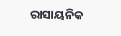ରାସାୟନିକ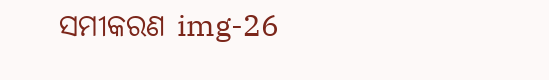ସମୀକରଣ img-26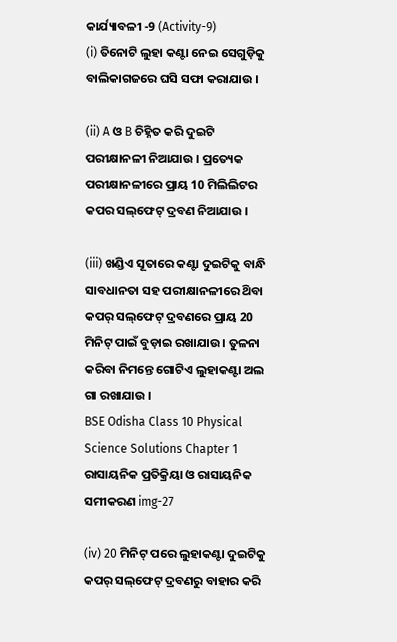କାର୍ଯ୍ୟାବଳୀ -9 (Activity-9)
(i) ତିନୋଟି ଲୁହା କଣ୍ଟା ନେଇ ସେଗୁଡ଼ିକୁ ବାଲିକାଗଜରେ ଘସି ସଫା କରାଯାଉ ।

(ii) A ଓ B ଚିହ୍ନିତ କରି ଦୁଇଟି ପରୀକ୍ଷାନଳୀ ନିଆଯାଉ । ପ୍ରତ୍ୟେକ ପରୀକ୍ଷାନଳୀରେ ପ୍ରାୟ 10 ମିଲିଲିଟର କପର ସଲ୍‌ଫେଟ୍ ଦ୍ରବଣ ନିଆଯାଉ ।

(iii) ଖଣ୍ଡିଏ ସୂତାରେ କଣ୍ଟା ଦୁଇଟିକୁ ବାନ୍ଧି ସାବଧାନତା ସହ ପରୀକ୍ଷାନଳୀରେ ଥ‌ିବା କପର୍ ସଲ୍‌ଫେଟ୍ ଦ୍ରବଣରେ ପ୍ରାୟ 20 ମିନିଟ୍ ପାଇଁ ବୁଡ଼ାଇ ରଖାଯାଉ । ତୁଳନା କରିବା ନିମନ୍ତେ ଗୋଟିଏ ଲୁହାକଣ୍ଟା ଅଲ ଗା ରଖାଯାଉ ।
BSE Odisha Class 10 Physical Science Solutions Chapter 1 ରାସାୟନିକ ପ୍ରତିକ୍ରିୟା ଓ ରାସାୟନିକ ସମୀକରଣ img-27

(iv) 20 ମିନିଟ୍ ପରେ ଲୁହାକଣ୍ଟା ଦୁଇଟିକୁ କପର୍ ସଲ୍‌ଫେଟ୍ ଦ୍ରବଣରୁ ବାହାର କରି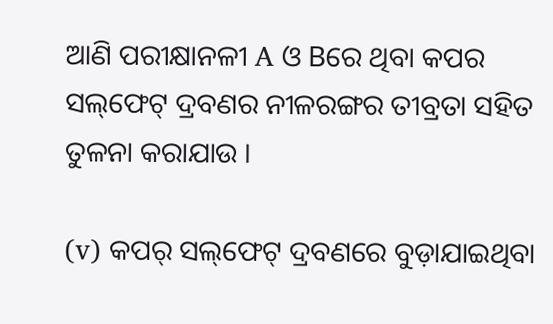ଆଣି ପରୀକ୍ଷାନଳୀ A ଓ Bରେ ଥିବା କପର ସଲ୍‌ଫେଟ୍ ଦ୍ରବଣର ନୀଳରଙ୍ଗର ତୀବ୍ରତା ସହିତ ତୁଳନା କରାଯାଉ ।

(v) କପର୍ ସଲ୍‌ଫେଟ୍ ଦ୍ରବଣରେ ବୁଡ଼ାଯାଇଥିବା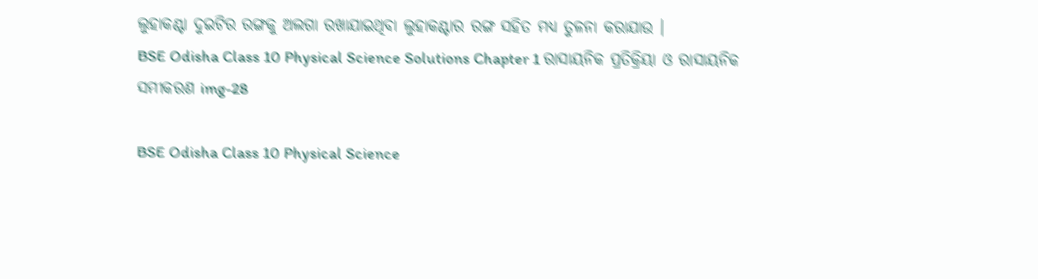ଲୁହାକଣ୍ଟା ଦୁଇଟିର ରଙ୍ଗକୁ ଅଲଗା ରଖାଯାଇଥିବା ଲୁହାକଣ୍ଟାର ରଙ୍ଗ ସହିତ ମଧ୍ୟ ତୁଳନା କରାଯାଉ ।
BSE Odisha Class 10 Physical Science Solutions Chapter 1 ରାସାୟନିକ ପ୍ରତିକ୍ରିୟା ଓ ରାସାୟନିକ ସମୀକରଣ img-28

BSE Odisha Class 10 Physical Science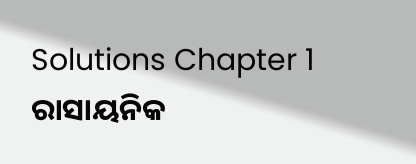Solutions Chapter 1 ରାସାୟନିକ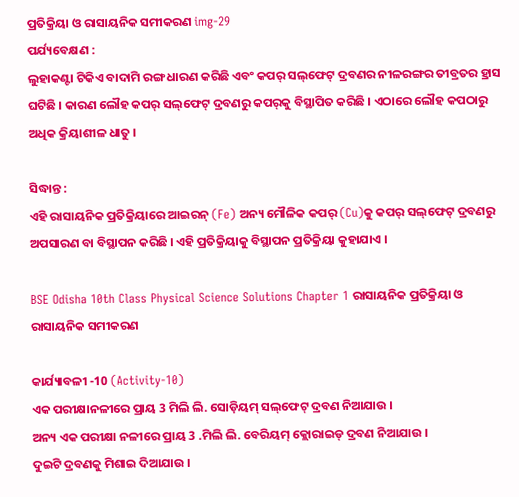ପ୍ରତିକ୍ରିୟା ଓ ରାସାୟନିକ ସମୀକରଣ img-29
ପର୍ଯ୍ୟବେକ୍ଷଣ :
ଲୁହାକଣ୍ଟା ଟିକିଏ ବାଦାମି ରଙ୍ଗ ଧାରଣ କରିଛି ଏବଂ କପର୍ ସଲ୍‌ଫେଟ୍ ଦ୍ରବଣର ନୀଳରଙ୍ଗର ତୀବ୍ରତର ହ୍ରାସ ଘଟିଛି । କାରଣ ଲୌହ କପର୍ ସଲ୍‌ଫେଟ୍ ଦ୍ରବଣରୁ କପର୍‌କୁ ବିସ୍ଥାପିତ କରିଛି । ଏଠାରେ ଲୌହ କପଠାରୁ ଅଧିକ କ୍ରିୟାଶୀଳ ଧାତୁ ।

ସିଦ୍ଧାନ୍ତ :
ଏହି ରାସାୟନିକ ପ୍ରତିକ୍ରିୟାରେ ଆଇରନ୍ (Fe) ଅନ୍ୟ ମୌଳିକ କପର୍ (Cu)କୁ କପର୍ ସଲ୍‌ଫେଟ୍ ଦ୍ରବଣରୁ ଅପସାରଣ ବା ବିସ୍ଥାପନ କରିଛି । ଏହି ପ୍ରତିକ୍ରିୟାକୁ ବିସ୍ଥାପନ ପ୍ରତିକ୍ରିୟା କୁହାଯାଏ ।

BSE Odisha 10th Class Physical Science Solutions Chapter 1 ରାସାୟନିକ ପ୍ରତିକ୍ରିୟା ଓ ରାସାୟନିକ ସମୀକରଣ

କାର୍ଯ୍ୟାବଳୀ -10 (Activity-10)
ଏକ ପରୀକ୍ଷାନଳୀରେ ପ୍ରାୟ 3 ମିଲି ଲି. ସୋଡ଼ିୟମ୍‌ ସଲ୍‌ଫେଟ୍ ଦ୍ରବଣ ନିଆଯାଉ ।
ଅନ୍ୟ ଏକ ପରୀକ୍ଷା ନଳୀରେ ପ୍ରାୟ 3 .ମିଲି ଲି. ବେରିୟମ୍ କ୍ଲୋରାଇଡ୍ ଦ୍ରବଣ ନିଆଯାଉ ।
ଦୁଇଟି ଦ୍ରବଣକୁ ମିଶାଇ ଦିଆଯାଉ ।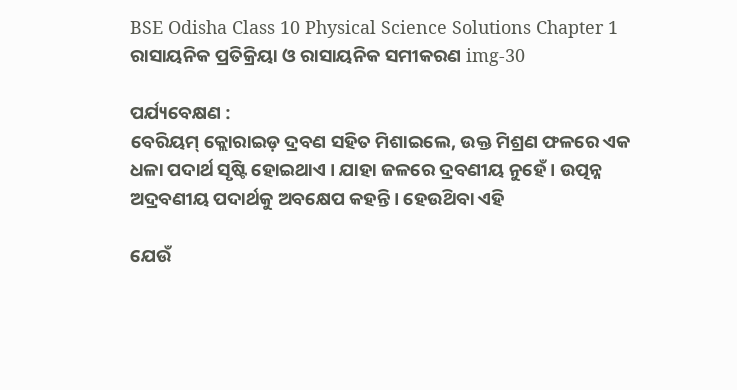BSE Odisha Class 10 Physical Science Solutions Chapter 1 ରାସାୟନିକ ପ୍ରତିକ୍ରିୟା ଓ ରାସାୟନିକ ସମୀକରଣ img-30

ପର୍ଯ୍ୟବେକ୍ଷଣ :
ବେରିୟମ୍ କ୍ଲୋରାଇଡ଼ ଦ୍ରବଣ ସହିତ ମିଶାଇଲେ, ଉକ୍ତ ମିଶ୍ରଣ ଫଳରେ ଏକ ଧଳା ପଦାର୍ଥ ସୃଷ୍ଟି ହୋଇଥାଏ । ଯାହା ଜଳରେ ଦ୍ରବଣୀୟ ନୁହେଁ । ଉତ୍ପନ୍ନ ଅଦ୍ରବଣୀୟ ପଦାର୍ଥକୁ ଅବକ୍ଷେପ କହନ୍ତି । ହେଉଥ‌ିବା ଏହି

ଯେଉଁ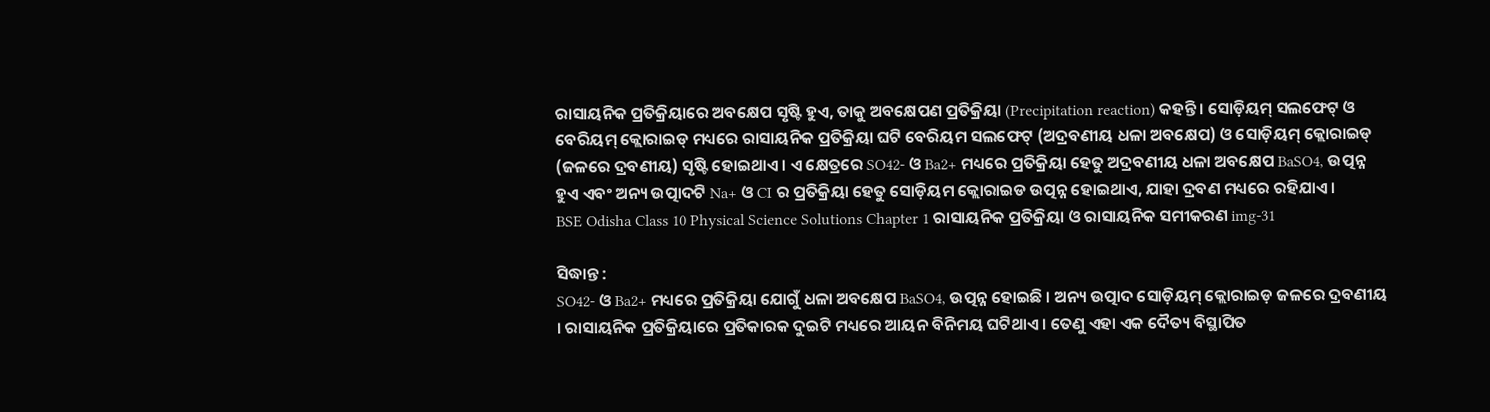ରାସାୟନିକ ପ୍ରତିକ୍ରିୟାରେ ଅବକ୍ଷେପ ସୃଷ୍ଟି ହୁଏ, ତାକୁ ଅବକ୍ଷେପଣ ପ୍ରତିକ୍ରିୟା (Precipitation reaction) କହନ୍ତି । ସୋଡ଼ିୟମ୍‌ ସଲଫେଟ୍ ଓ ବେରିୟମ୍ କ୍ଲୋରାଇଡ୍ ମଧ୍ୟରେ ରାସାୟନିକ ପ୍ରତିକ୍ରିୟା ଘଟି ବେରିୟମ ସଲଫେଟ୍ (ଅଦ୍ରବଣୀୟ ଧଳା ଅବକ୍ଷେପ) ଓ ସୋଡ଼ିୟମ୍ କ୍ଲୋରାଇଡ୍ (ଜଳରେ ଦ୍ରବଣୀୟ) ସୃଷ୍ଟି ହୋଇଥାଏ । ଏ କ୍ଷେତ୍ରରେ SO42- ଓ Ba2+ ମଧ୍ୟରେ ପ୍ରତିକ୍ରିୟା ହେତୁ ଅଦ୍ରବଣୀୟ ଧଳା ଅବକ୍ଷେପ BaSO4, ଉତ୍ପନ୍ନ ହୁଏ ଏବଂ ଅନ୍ୟ ଉତ୍ପାଦଟି Na+ ଓ CI ର ପ୍ରତିକ୍ରିୟା ହେତୁ ସୋଡ଼ିୟମ କ୍ଲୋରାଇଡ ଉତ୍ପନ୍ନ ହୋଇଥାଏ, ଯାହା ଦ୍ରବଣ ମଧ୍ୟରେ ରହିଯାଏ ।
BSE Odisha Class 10 Physical Science Solutions Chapter 1 ରାସାୟନିକ ପ୍ରତିକ୍ରିୟା ଓ ରାସାୟନିକ ସମୀକରଣ img-31

ସିଦ୍ଧାନ୍ତ :
SO42- ଓ Ba2+ ମଧ୍ୟରେ ପ୍ରତିକ୍ରିୟା ଯୋଗୁଁ ଧଳା ଅବକ୍ଷେପ BaSO4, ଉତ୍ପନ୍ନ ହୋଇଛି । ଅନ୍ୟ ଉତ୍ପାଦ ସୋଡ଼ିୟମ୍‌ କ୍ଲୋରାଇଡ଼ ଜଳରେ ଦ୍ରବଣୀୟ । ରାସାୟନିକ ପ୍ରତିକ୍ରିୟାରେ ପ୍ରତିକାରକ ଦୁଇଟି ମଧ୍ୟରେ ଆୟନ ବିନିମୟ ଘଟିଥାଏ । ତେଣୁ ଏହା ଏକ ଦୈତ୍ୟ ବିସ୍ଥାପିତ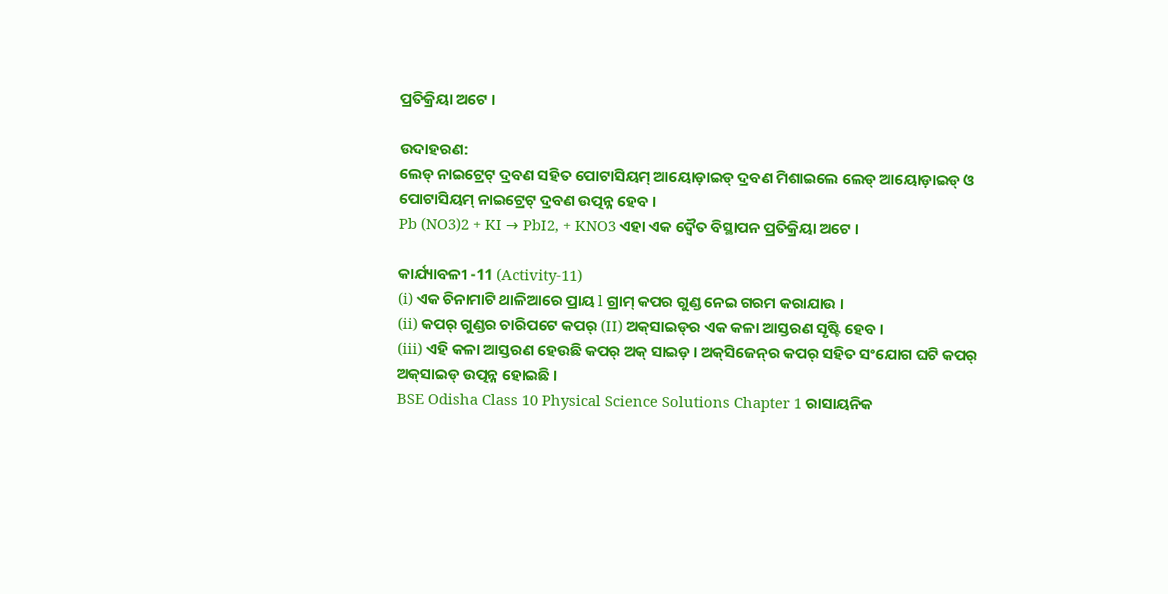ପ୍ରତିକ୍ରିୟା ଅଟେ ।

ଉଦାହରଣ:
ଲେଡ୍ ନାଇଟ୍ରେଟ୍ ଦ୍ରବଣ ସହିତ ପୋଟାସିୟମ୍ ଆୟୋଡ଼ାଇଡ୍ ଦ୍ରବଣ ମିଶାଇଲେ ଲେଡ୍ ଆୟୋଡ଼ାଇଡ୍ ଓ ପୋଟାସିୟମ୍ ନାଇଟ୍ରେଟ୍ ଦ୍ରବଣ ଉତ୍ପନ୍ନ ହେବ ।
Pb (NO3)2 + KI → PbI2, + KNO3 ଏହା ଏକ ଦ୍ଵୈତ ବିସ୍ଥାପନ ପ୍ରତିକ୍ରିୟା ଅଟେ ।

କାର୍ଯ୍ୟାବଳୀ -11 (Activity-11)
(i) ଏକ ଚିନାମାଟି ଥାଳିଆରେ ପ୍ରାୟ l ଗ୍ରାମ୍ କପର ଗୁଣ୍ଡ ନେଇ ଗରମ କରାଯାଉ ।
(ii) କପର୍ ଗୁଣ୍ଡର ଚାରିପଟେ କପର୍ (II) ଅକ୍‌ସାଇଡ୍‌ର ଏକ କଳା ଆସ୍ତରଣ ସୃଷ୍ଟି ହେବ ।
(iii) ଏହି କଳା ଆସ୍ତରଣ ହେଉଛି କପର୍ ଅକ୍ ସାଇଡ଼ । ଅକ୍‌ସିଜେନ୍‌ର କପର୍ ସହିତ ସଂଯୋଗ ଘଟି କପର୍ ଅକ୍‌ସାଇଡ୍ ଉତ୍ପନ୍ନ ହୋଇଛି ।
BSE Odisha Class 10 Physical Science Solutions Chapter 1 ରାସାୟନିକ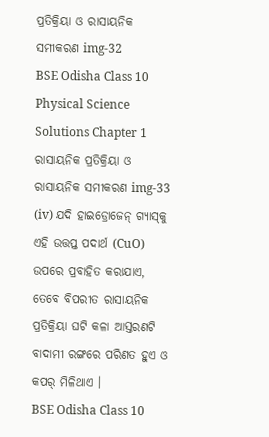ପ୍ରତିକ୍ରିୟା ଓ ରାସାୟନିକ ସମୀକରଣ img-32
BSE Odisha Class 10 Physical Science Solutions Chapter 1 ରାସାୟନିକ ପ୍ରତିକ୍ରିୟା ଓ ରାସାୟନିକ ସମୀକରଣ img-33
(iv) ଯଦି ହାଇଡ୍ରୋଜେନ୍ ଗ୍ୟାସ୍‌କୁ ଏହି ଉତ୍ତପ୍ତ ପଦାର୍ଥ (CuO) ଉପରେ ପ୍ରବାହିତ କରାଯାଏ, ତେବେ ବିପରୀତ ରାସାୟନିକ ପ୍ରତିକ୍ରିୟା ଘଟି କଳା ଆସ୍ତରଣଟି ବାଦାମୀ ରଙ୍ଗରେ ପରିଣତ ହୁଏ ଓ କପର୍ ମିଳିଥାଏ ।
BSE Odisha Class 10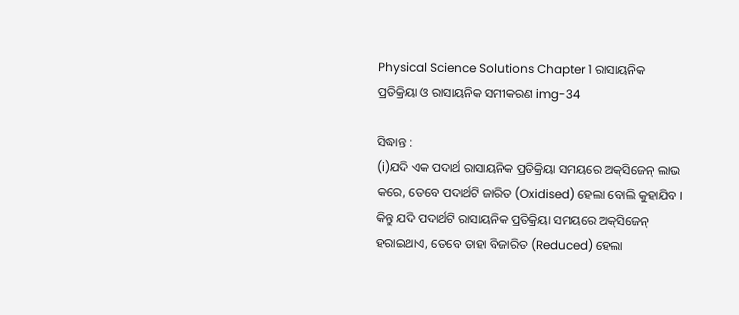Physical Science Solutions Chapter 1 ରାସାୟନିକ ପ୍ରତିକ୍ରିୟା ଓ ରାସାୟନିକ ସମୀକରଣ img-34

ସିଦ୍ଧାନ୍ତ :
(i)ଯଦି ଏକ ପଦାର୍ଥ ରାସାୟନିକ ପ୍ରତିକ୍ରିୟା ସମୟରେ ଅକ୍‌ସିଜେନ୍ ଲାଭ କରେ, ତେବେ ପଦାର୍ଥଟି ଜାରିତ (Oxidised) ହେଲା ବୋଲି କୁହାଯିବ । କିନ୍ତୁ ଯଦି ପଦାର୍ଥଟି ରାସାୟନିକ ପ୍ରତିକ୍ରିୟା ସମୟରେ ଅକ୍‌ସିଜେନ୍ ହରାଇଥାଏ, ତେବେ ତାହା ବିଜାରିତ (Reduced) ହେଲା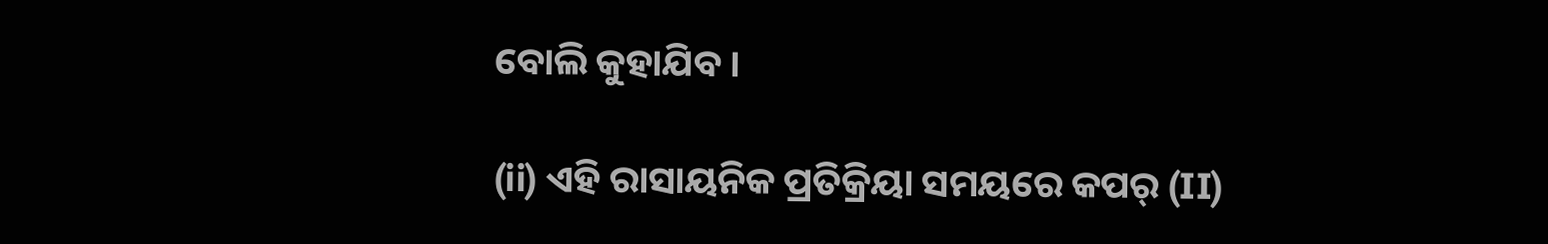ବୋଲି କୁହାଯିବ ।

(ii) ଏହି ରାସାୟନିକ ପ୍ରତିକ୍ରିୟା ସମୟରେ କପର୍ (II)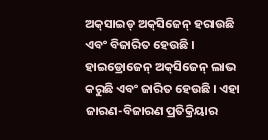ଅକ୍‌ସାଇଡ୍ ଅକ୍‌ସିଜେନ୍ ହରାଉଛି ଏବଂ ବିଜାରିତ ହେଉଛି । ହାଇଡ୍ରୋଜେନ୍ ଅକ୍‌ସିଜେନ୍ ଲାଭ କରୁଛି ଏବଂ ଜାରିତ ହେଉଛି । ଏହା ଜାରଣ-ବିଜାରଣ ପ୍ରତିକ୍ରିୟାର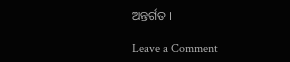ଅନ୍ତର୍ଗତ ।

Leave a Comment